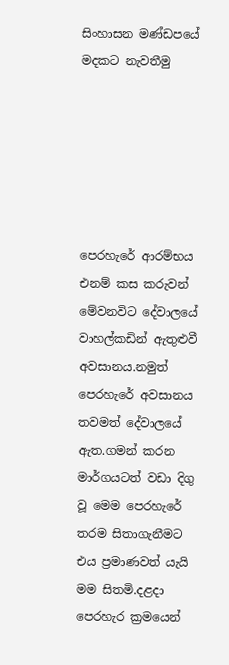සිංහාසන මණ්ඩපයේ මදකට නැවතීමු






පෙරහැරේ ආරම්භය එනම් කස කරුවන් මේවනවිට දේවාලයේ වාහල්කඩින් ඇතුළුවී අවසානය.නමුත් පෙරහැරේ අවසානය තවමත් දේවාලයේ ඇත.ගමන් කරන මාර්ගයටත් වඩා දිගු වූ මෙම පෙරහැරේ තරම සිතාගැනීමට එය ප්‍රමාණවත් යැයි මම සිතමි.දළදා පෙරහැර ක්‍රමයෙන්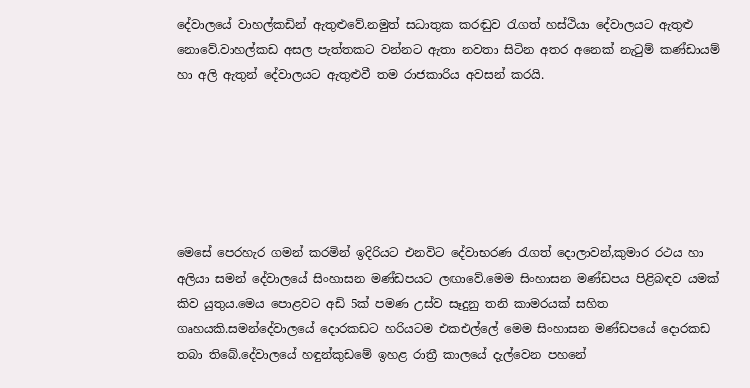දේවාලයේ වාහල්කඩින් ඇතුළුවේ.නමුත් සධාතුක කරඬුව රැගත් හස්ථියා දේවාලයට ඇතුළු නොවේ.වාහල්කඩ අසල පැත්තකට වන්නට ඇතා නවතා සිටින අතර අනෙක් නැටුම් කණ්ඩායම් හා අලි ඇතුන් දේවාලයට ඇතුළුවී තම රාජකාරිය අවසන් කරයි.






මෙසේ පෙරහැර ගමන් කරමින් ඉදිරියට එනවිට දේවාභරණ රැගත් දොලාවන්,කුමාර රථය හා අලියා සමන් දේවාලයේ සිංහාසන මණ්ඩපයට ලඟාවේ.මෙම සිංහාසන මණ්ඩපය පිළිබඳව යමක් කිව යුතුය.මෙය පොළවට අඩි 5ක් පමණ උස්ව සෑදුනු තනි කාමරයක් සහිත ගෘහයකි.සමන්දේවාලයේ දොරකඩට හරියටම එකඑල්ලේ මෙම සිංහාසන මණ්ඩපයේ දොරකඩ තබා තිබේ.දේවාලයේ හඳුන්කුඩමේ ඉහළ රාත්‍රී කාලයේ දැල්වෙන පහනේ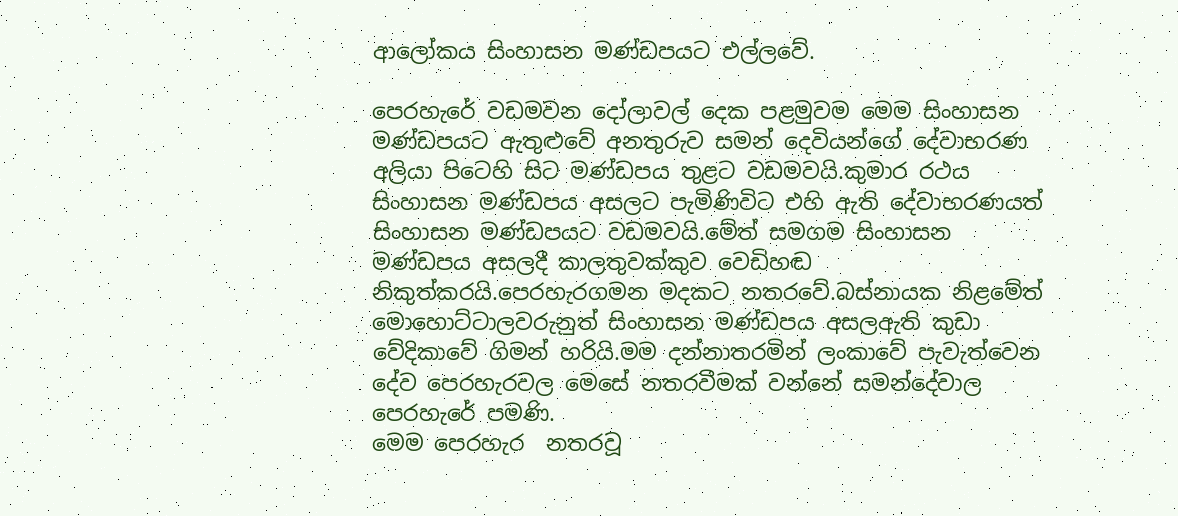ආලෝකය සිංහාසන මණ්ඩපයට එල්ලවේ.

පෙරහැරේ වඩමවන දෝලාවල් දෙක පළමුවම මෙම සිංහාසන මණ්ඩපයට ඇතුළුවේ අනතුරුව සමන් දෙවියන්ගේ දේවාභරණ අලියා පිටෙහි සිට මණ්ඩපය තුළට වඩමවයි.කුමාර රථය සිංහාසන මණ්ඩපය අසලට පැමිණිවිට එහි ඇති දේවාභරණයත් සිංහාසන මණ්ඩපයට වඩමවයි.මේත් සමගම සිංහාසන මණ්ඩපය අසලදී කාලතුවක්කුව වෙඩිහඬ නිකුත්කරයි.පෙරහැරගමන මදකට නතරවේ.බස්නායක නිළමේත් මොහොට්ටාලවරුනුත් සිංහාසන මණ්ඩපය අසලඇති කුඩා වේදිකාවේ ගිමන් හරියි.මම දන්නාතරමින් ලංකාවේ පැවැත්වෙන දේව පෙරහැරවල මෙසේ නතරවීමක් වන්නේ සමන්දේවාල පෙරහැරේ පමණි.
මෙම පෙරහැර  නතරවූ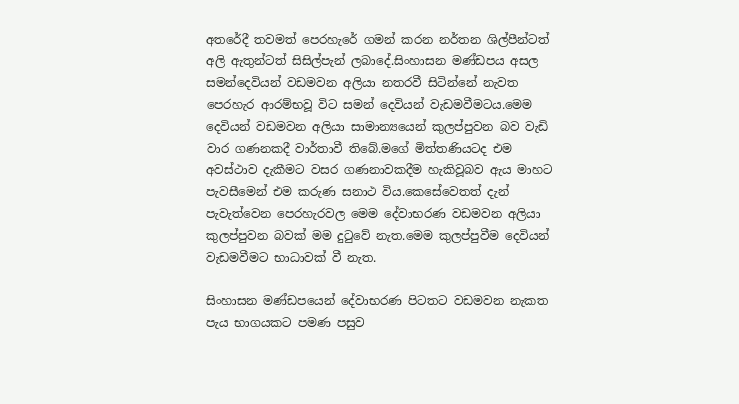අතරේදී තවමත් පෙරහැරේ ගමන් කරන නර්තන ශිල්පීන්ටත් අලි ඇතුන්ටත් සිසිල්පැන් ලබාදේ.සිංහාසන මණ්ඩපය අසල සමන්දෙවියන් වඩමවන අලියා නතරවී සිටින්නේ නැවත පෙරහැර ආරම්භවූ විට සමන් දෙවියන් වැඩමවීමටය.මෙම දෙවියන් වඩමවන අලියා සාමාන්‍යයෙන් කුලප්පුවන බව වැඩි වාර ගණනකදී වාර්තාවී තිබේ.මගේ මිත්තණියටද එම අවස්ථාව දැකීමට වසර ගණනාවකදීම හැකිවූබව ඇය මාහට පැවසීමෙන් එම කරුණ සනාථ විය.කෙසේවෙතත් දැන් පැවැත්වෙන පෙරහැරවල මෙම දේවාභරණ වඩමවන අලියා කුලප්පුවන බවක් මම දුටුවේ නැත.මෙම කුලප්පුවීම දෙවියන් වැඩමවීමට භාධාවක් වී නැත.

සිංහාසන මණ්ඩපයෙන් දේවාභරණ පිටතට වඩමවන නැකත පැය භාගයකට පමණ පසුව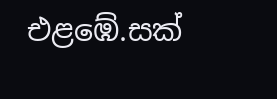එළඹේ.සක්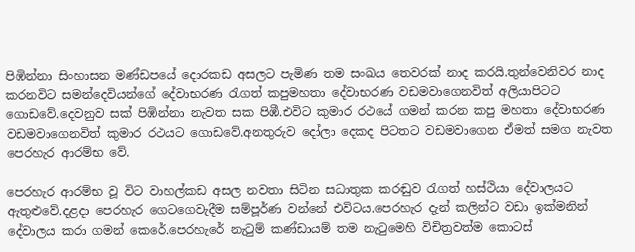පිඹින්නා සිංහාසන මණ්ඩපයේ දොරකඩ අසලට පැමිණ තම සංඛය තෙවරක් නාද කරයි.තුන්වෙනිවර නාද කරනවිට සමන්දෙවියන්ගේ දේවාභරණ රැගත් කපුමහතා දේවාභරණ වඩමවාගෙනවිත් අලියාපිටට ගොඩවේ.දෙවනුව සක් පිඹින්නා නැවත සක පිඹී.එවිට කුමාර රථයේ ගමන් කරන කපු මහතා දේවාභරණ වඩමවාගෙනවිත් කුමාර රථයට ගොඩවේ.අනතුරුව දෝලා දෙකද පිටතට වඩමවාගෙන ඒමත් සමග නැවත පෙරහැර ආරම්භ වේ.

පෙරහැර ආරම්භ වූ විට වාහල්කඩ අසල නවතා සිටින සධාතුක කරඬුව රැගත් හස්ථියා දේවාලයට ඇතුළුවේ.දළදා පෙරහැර ගෙටගෙවැදීම සම්පූර්ණ වන්නේ එවිටය.පෙරහැර දැන් කලින්ට වඩා ඉක්මනින් දේවාලය කරා ගමන් කෙරේ.පෙරහැරේ නැටුම් කණ්ඩායම් තම නැටුමෙහි විචිත්‍රවත්ම කොටස්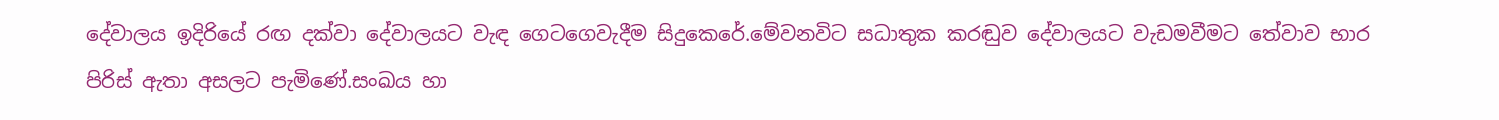දේවාලය ඉදිරියේ රඟ දක්වා දේවාලයට වැඳ ගෙටගෙවැදීම සිදුකෙරේ.මේවනවිට සධාතුක කරඬුව දේවාලයට වැඩමවීමට තේවාව භාර පිරිස් ඇතා අසලට පැමිණේ.සංඛය හා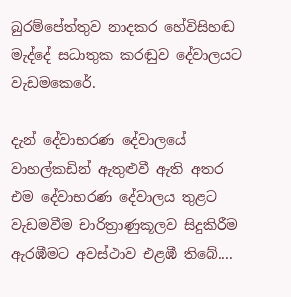බුරම්පේත්තුව නාදකර හේවිසිහඬ මැද්දේ සධාතුක කරඬුව දේවාලයට වැඩමකෙරේ.

දැන් දේවාභරණ දේවාලයේ වාහල්කඩින් ඇතුළුවී ඇති අතර එම දේවාභරණ දේවාලය තුළට වැඩමවීම චාරිත්‍රාණුකූලව සිදුකිරීම ඇරඹීමට අවස්ථාව එළඹී තිබේ....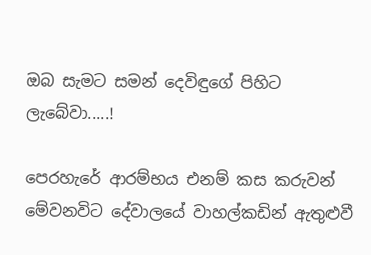ඔබ සැමට සමන් දෙවිඳුගේ පිහිට ලැබේවා.....!

පෙරහැරේ ආරම්භය එනම් කස කරුවන් මේවනවිට දේවාලයේ වාහල්කඩින් ඇතුළුවී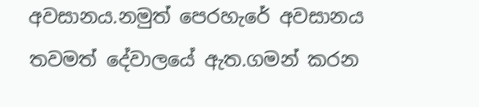අවසානය.නමුත් පෙරහැරේ අවසානය තවමත් දේවාලයේ ඇත.ගමන් කරන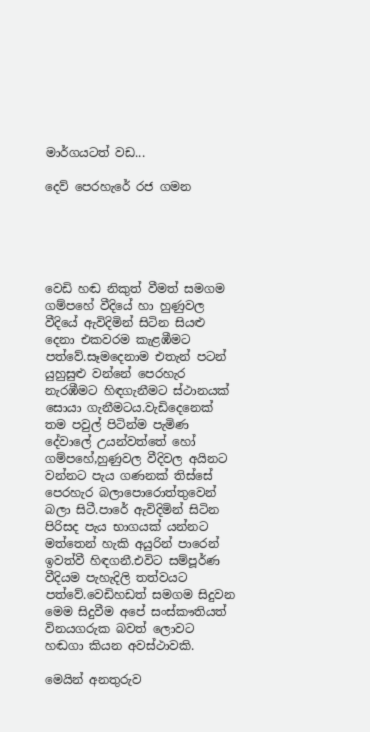මාර්ගයටත් වඩ...

දෙව් පෙරහැරේ රජ ගමන





වෙඩි හඬ නිකුත් වීමත් සමගම ගම්පහේ වීදියේ හා හුණුවල වීදියේ ඇවිදිමින් සිටින සියළු දෙනා එකවරම කැළඹීමට පත්වේ.සෑමදෙනාම එතැන් පටන් යුහුසුළු වන්නේ පෙරහැර නැරඹීමට හිඳගැනීමට ස්ථානයක් සොයා ගැනීමටය.වැඩිදෙනෙක් තම පවුල් පිටින්ම පැමිණ දේවාලේ උයන්වත්තේ හෝ ගම්පහේ,හුණුවල වීදිවල අයිනට වන්නට පැය ගණනක් තිස්සේ පෙරහැර බලාපොරොත්තුවෙන් බලා සිටී.පාරේ ඇවිදිමින් සිටින පිරිසද පැය භාගයක් යන්නට මත්තෙන් හැකි අයුරින් පාරෙන් ඉවත්වී හිඳගනී.එවිට සම්පූර්ණ වීදියම පැහැදිලි තත්වයට පත්වේ.වෙඩිහඩත් සමගම සිදුවන මෙම සිදුවීම අපේ සංස්කෟතියත් විනයගරුක බවත් ලොවට හඬගා කියන අවස්ථාවකි.

මෙයින් අනතුරුව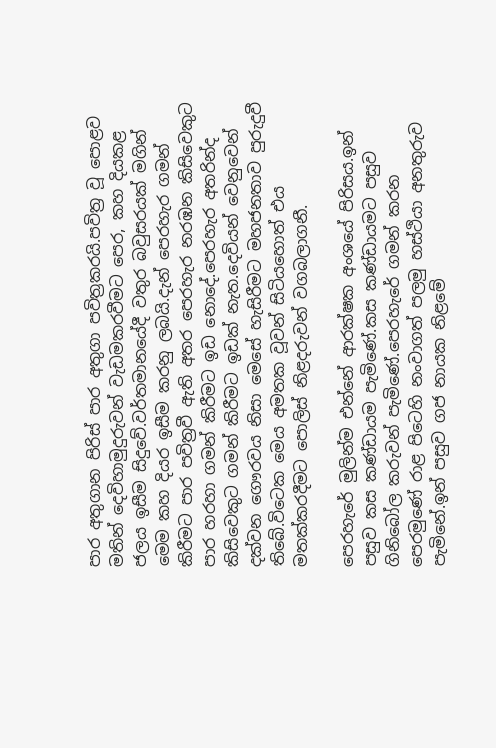පාර අතුගාන පිරිස් පාර අතුගා පවිත්‍රකරයි.පවිත්‍ර වූ පොළව මතින් දෙවිහාමුදුරුවන් වැඩමකරවීමට පෙර, කහ දියකළ ජලය ඉසීම සිදුවේ.වර්තමානයේදී වතුර බවුසරයක් මගින් මෙම කහ දියර ඉසීම කරනු ලබයි.දැන් පෙරහැර ගමන් කිරීමට පාර පවිත්‍රවී ඇති අතර පෙරහැර නරඹන කිසිවෙකුට පාර හරහා ගමන් කිරීමට ඉඩ නොදේ.පෙරහැර අතරින්ද කිසිවෙකුට ගමන් කිරීමට ඉඩක් නැත.දෙවියන් වෙනුවෙන් දක්වන ගෞරවය නිසා මෙසේ හැසිරීමට මහජනතාව පුරුදුවී තිබේ.විටෙක මෙය අමතක වූවන් සිටියහොත් එය මතක්කරදීමට පොලිස් නිළදරුවන් වගබලාගනී.

පෙරහැරේ මුලින්ම එන්නේ ආරක්ෂක අංශයේ පිරිසය.ඉන් පසුව කස කණ්ඩායම පැමිණේ.කස කණ්ඩායමට පසුව ගිනිබෝල කරුවන් පැමිණේ.පෙරහැරේ ගමන් කරන පෙරමුණේ රාළ පිටෙහි නංවාගත් පලමු හස්ථියා අනතුරුව පැමිනේ.ඉන් පසුව ගජ නායක නිළමේ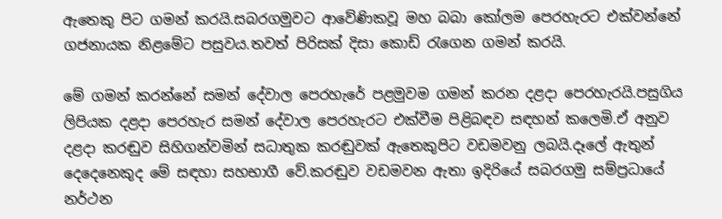ඇතෙකු පිට ගමන් කරයි.සබරගමුවට ආවේණිකවූ මහ බබා කෝලම පෙරහැරට එක්වන්නේ ගජනායක නිළමේට පසුවය.තවත් පිරිසක් දිසා කොඩ් රැගෙන ගමන් කරයි.

මේ ගමන් කරන්නේ සමන් දේවාල පෙරහැරේ පළමුවම ගමන් කරන දළදා පෙරහැරයි.පසුගිය ලිපියක දළදා පෙරහැර සමන් දේවාල පෙරහැරට එක්වීම පිළිබඳව සඳහන් කලෙමි.ඒ අනුව දළදා කරඬුව සිහිගන්වමින් සධාතුක කරඬුවක් ඇතෙකුපිට වඩමවනු ලබයි.දෑලේ ඇතුන් දෙදෙනෙකුද මේ සඳහා සහභාගී වේ.කරඬුව වඩමවන ඇතා ඉදිරියේ සබරගමු සම්ප්‍රධායේ නර්ථන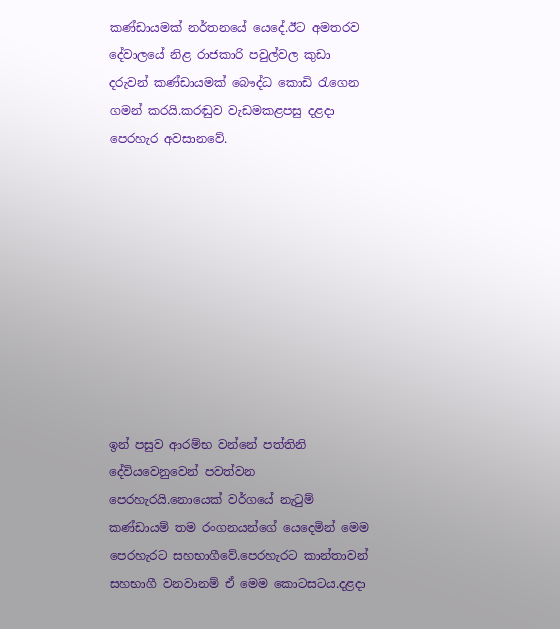කණ්ඩායමක් නර්තනයේ යෙදේ.ඊට අමතරව දේවාලයේ නිළ රාජකාරි පවුල්වල කුඩා දරුවන් කණ්ඩායමක් බෞද්ධ කොඩි රැගෙන ගමන් කරයි.කරඬුව වැඩමකළපසු දළදා පෙරහැර අවසානවේ.










ඉන් පසුව ආරම්භ වන්නේ පත්තිනි දේවියවෙනුවෙන් පවත්වන පෙරහැරයි.නොයෙක් වර්ගයේ නැටුම් කණ්ඩායම් තම රංගනයන්ගේ යෙදෙමින් මෙම පෙරහැරට සහභාගීවේ.පෙරහැරට කාන්තාවන් සහභාගී වනවානම් ඒ මෙම කොටසටය.දළදා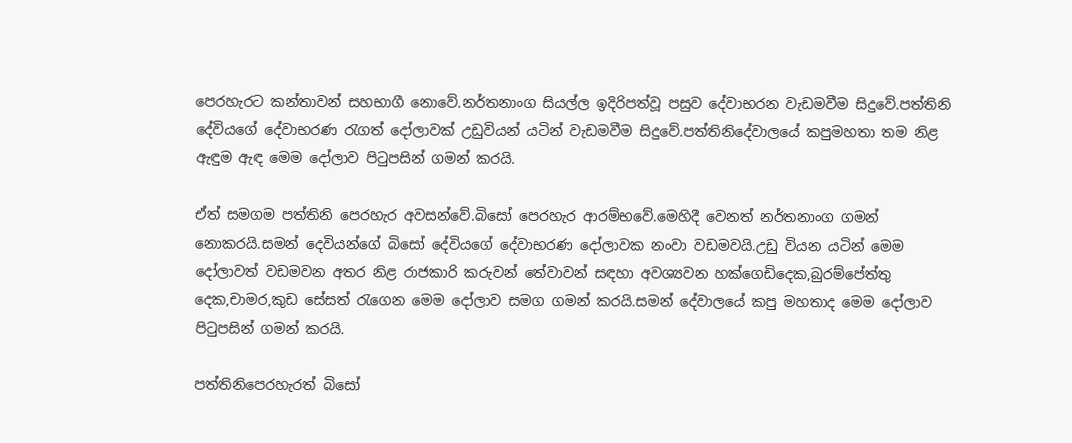පෙරහැරට කන්තාවන් සහභාගී නොවේ.නර්තනාංග සියල්ල ඉදිරිපත්වූ පසුව දේවාභරන වැඩමවීම සිදුවේ.පත්තිනි දේවියගේ දේවාභරණ රැගත් දෝලාවක් උඩුවියන් යටින් වැඩමවීම සිදුවේ.පත්තිනිදේවාලයේ කපුමහතා තම නිළ ඇඳුම ඇඳ මෙම දෝලාව පිටුපසින් ගමන් කරයි.

ඒත් සමගම පත්තිනි පෙරහැර අවසන්වේ.බිසෝ පෙරහැර ආරම්භවේ.මෙහිදී වෙනත් නර්තනාංග ගමන් නොකරයි.සමන් දෙවියන්ගේ බිසෝ දේවියගේ දේවාභරණ දෝලාවක නංවා වඩමවයි.උඩු වියන යටින් මෙම දෝලාවත් වඩමවන අතර නිළ රාජකාරි කරුවන් තේවාවන් සඳහා අවශ්‍යවන හක්ගෙඩිදෙක,බුරම්පේත්තු දෙක,චාමර,කුඩ සේසත් රැගෙන මෙම දෝලාව සමග ගමන් කරයි.සමන් දේවාලයේ කපු මහතාද මෙම දෝලාව පිටුපසින් ගමන් කරයි.

පත්තිනිපෙරහැරත් බිසෝ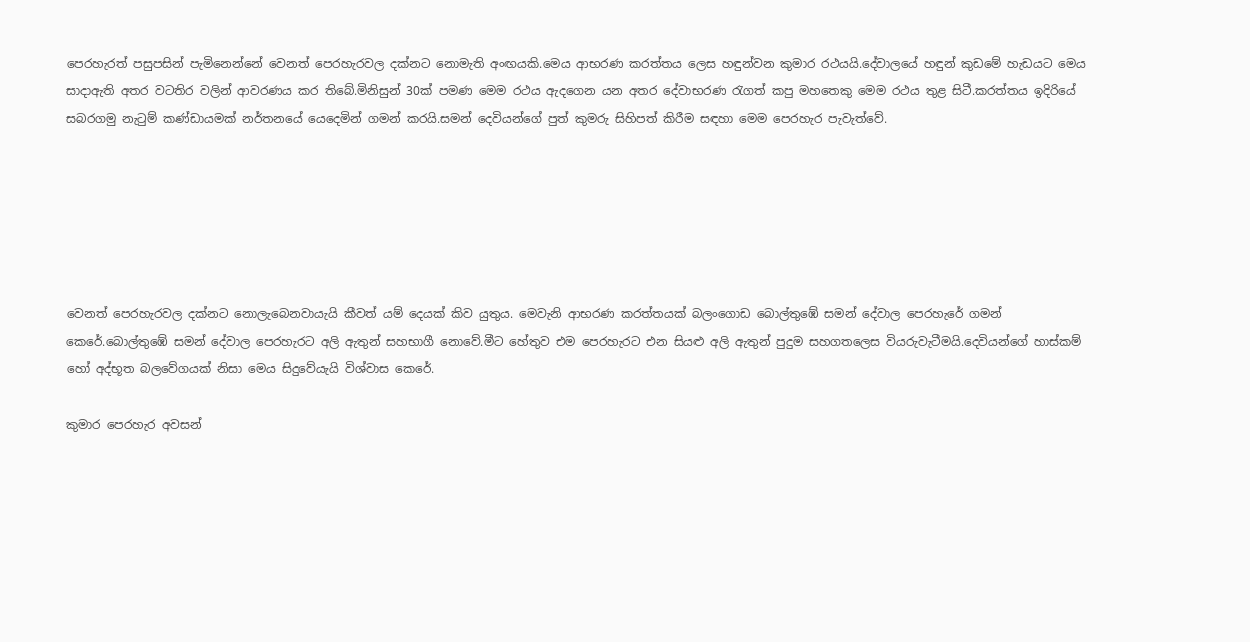පෙරහැරත් පසුපසින් පැමිනෙන්නේ වෙනත් පෙරහැරවල දක්නට නොමැති අංඟයකි.මෙය ආභරණ කරත්තය ලෙස හඳුන්වන කුමාර රථයයි.දේවාලයේ හඳුන් කුඩමේ හැඩයට මෙය සාදාඇති අතර වටතිර වලින් ආවරණය කර තිබේ.මිනිසුන් 30ක් පමණ මෙම රථය ඇදගෙන යන අතර දේවාභරණ රැගත් කපු මහතෙකු මෙම රථය තුළ සිටී.කරත්තය ඉදිරියේ සබරගමු නැටුම් කණ්ඩායමක් නර්තනයේ යෙදෙමින් ගමන් කරයි.සමන් දෙවියන්ගේ පුත් කුමරු සිහිපත් කිරීම සඳහා මෙම පෙරහැර පැවැත්වේ.






වෙනත් පෙරහැරවල දක්නට නොලැබෙනවායැයි කීවත් යම් දෙයක් කිව යුතුය. මෙවැනි ආභරණ කරත්තයක් බලංගොඩ බොල්තුඹේ සමන් දේවාල පෙරහැරේ ගමන් කෙරේ.බොල්තුඹේ සමන් දේවාල පෙරහැරට අලි ඇතුන් සහභාගී නොවේ.මීට හේතුව එම පෙරහැරට එන සියළු අලි ඇතුන් පුදුම සහගතලෙස වියරුවැටීමයි.දෙවියන්ගේ හාස්කම් හෝ අද්භූත බලවේගයක් නිසා මෙය සිදුවේයැයි විශ්වාස කෙරේ.

කුමාර පෙරහැර අවසන්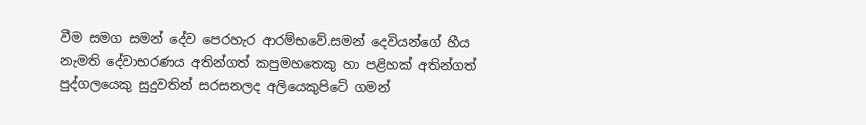වීම සමග සමන් දේව පෙරහැර ආරම්භවේ.සමන් දෙවියන්ගේ හීය නැමති දේවාභරණය අතින්ගත් කපුමහතෙකු හා පළිහක් අතින්ගත් පුද්ගලයෙකු සුදුවතින් සරසනලද අලියෙකුපිටේ ගමන්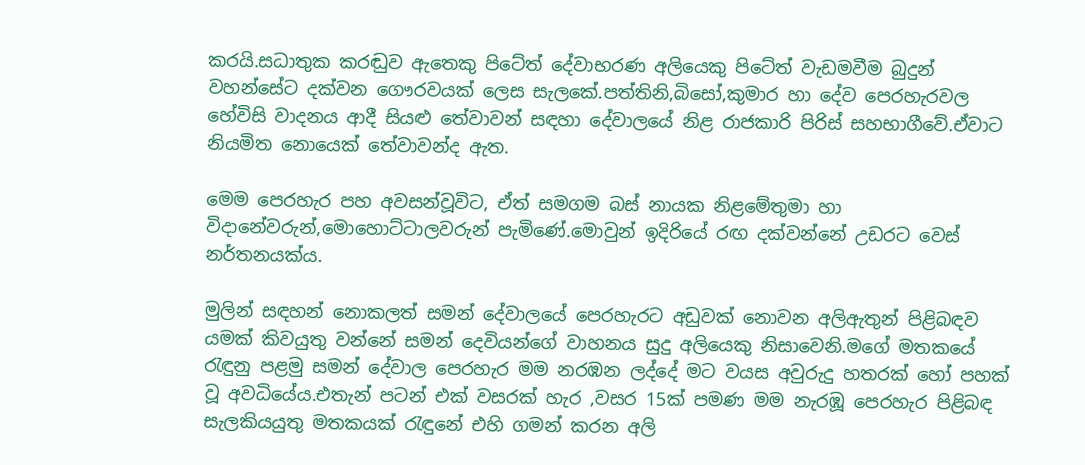කරයි.සධාතුක කරඬුව ඇතෙකු පිටේත් දේවාභරණ අලියෙකු පිටේත් වැඩමවීම බුදුන් වහන්සේට දක්වන ගෞරවයක් ලෙස සැලකේ.පත්තිනි,බිසෝ,කුමාර හා දේව පෙරහැරවල හේවිසි වාදනය ආදී සියළු තේවාවන් සඳහා දේවාලයේ නිළ රාජකාරි පිරිස් සහභාගීවේ.ඒවාට නියමිත නොයෙක් තේවාවන්ද ඇත.

මෙම පෙරහැර පහ අවසන්වූවිට, ඒත් සමගම බස් නායක නිළමේතුමා හා විදානේවරුන්,මොහොට්ටාලවරුන් පැමිණේ.මොවුන් ඉදිරියේ රඟ දක්වන්නේ උඩරට වෙස් නර්තනයක්ය.

මුලින් සඳහන් නොකලත් සමන් දේවාලයේ පෙරහැරට අඩුවක් නොවන අලිඇතුන් පිළිබඳව යමක් කිවයුතු වන්නේ සමන් දෙවියන්ගේ වාහනය සුදු අලියෙකු නිසාවෙනි.මගේ මතකයේ රැඳුනු පළමු සමන් දේවාල පෙරහැර මම නරඹන ලද්දේ මට වයස අවුරුදු හතරක් හෝ පහක් වූ අවධියේය.එතැන් පටන් එක් වසරක් හැර ,වසර 15ක් පමණ මම නැරඹූ පෙරහැර පිළිබඳ සැලකියයුතු මතකයක් රැඳුනේ එහි ගමන් කරන අලි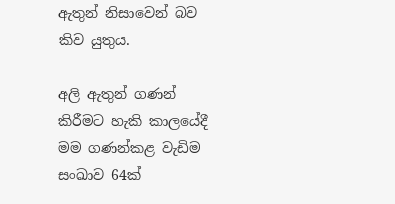ඇතුන් නිසාවෙන් බව කිව යුතුය.

අලි ඇතුන් ගණන් කිරීමට හැකි කාලයේදී මම ගණන්කළ වැඩිම සංඛාව 64ක්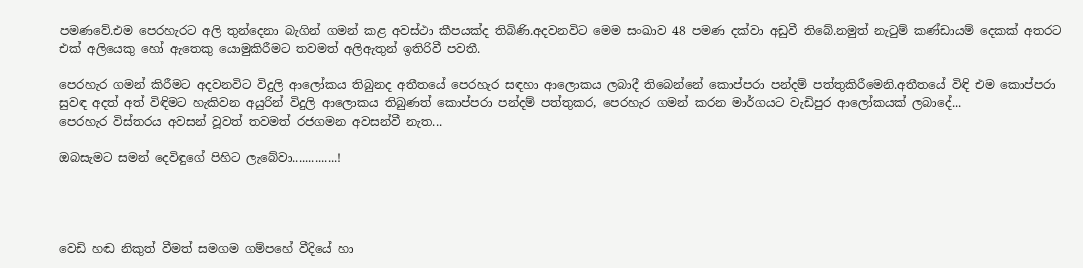පමණවේ.එම පෙරහැරට අලි තුන්දෙනා බැගින් ගමන් කළ අවස්ථා කීපයක්ද තිබිණි.අදවනවිට මෙම සංඛාව 48 පමණ දක්වා අඩුවී තිබේ.නමුත් නැටුම් කණ්ඩායම් දෙකක් අතරට එක් අලියෙකු හෝ ඇතෙකු යොමුකිරීමට තවමත් අලිඇතුන් ඉතිරිවී පවතී.

පෙරහැර ගමන් කිරීමට අදවනවිට විදුලි ආලෝකය තිබුනද අතීතයේ පෙරහැර සඳහා ආලොකය ලබාදී තිබෙන්නේ කොප්පරා පන්දම් පත්තුකිරීමෙනි.අතීතයේ විඳි එම කොප්පරා සුවඳ අදත් අත් විඳිමට හැකිවන අයුරින් විදුලි ආලොකය තිබුණත් කොප්පරා පන්දම් පත්තුකර, පෙරහැර ගමන් කරන මාර්ගයට වැඩිපුර ආලෝකයක් ලබාදේ...
පෙරහැර විස්තරය අවසන් වූවත් තවමත් රජගමන අවසන්වී නැත...

ඔබසැමට සමන් දෙවිඳුගේ පිහිට ලැබේවා..............!




වෙඩි හඬ නිකුත් වීමත් සමගම ගම්පහේ වීදියේ හා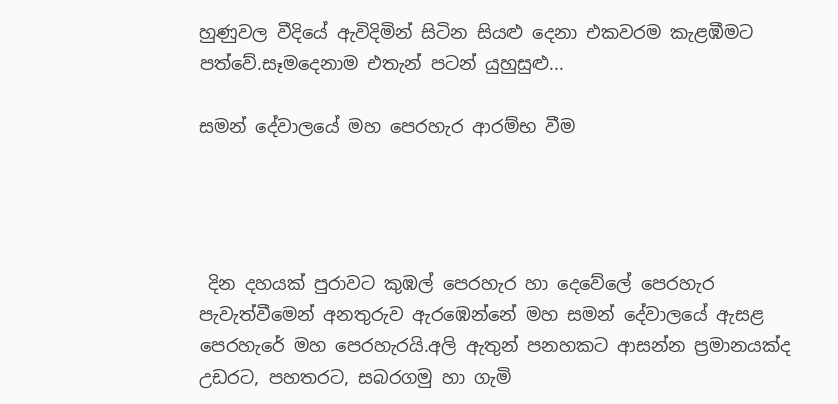හුණුවල වීදියේ ඇවිදිමින් සිටින සියළු දෙනා එකවරම කැළඹීමට පත්වේ.සෑමදෙනාම එතැන් පටන් යුහුසුළු...

සමන් දේවාලයේ මහ පෙරහැර ආරම්භ වීම




 දින දහයක් පුරාවට කුඹල් පෙරහැර හා දෙවේලේ පෙරහැර පැවැත්වීමෙන් අනතුරුව ඇරඹෙන්නේ මහ සමන් දේවාලයේ ඇසළ පෙරහැරේ මහ පෙරහැරයි.අලි ඇතුන් පනහකට ආසන්න ප්‍රමානයක්ද උඩරට, පහතරට, සබරගමු හා ගැමි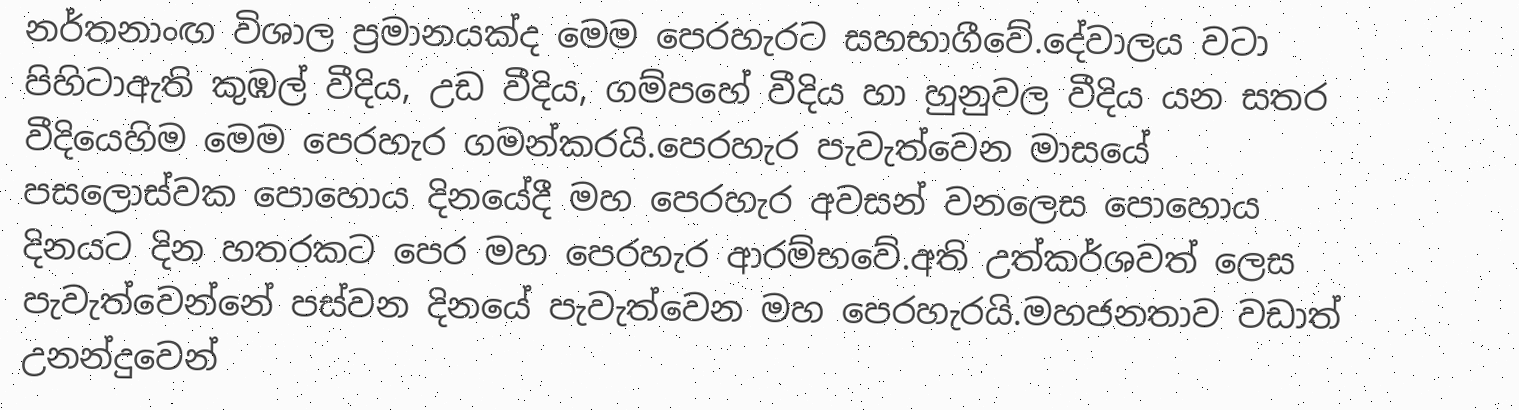නර්තනාංඟ විශාල ප්‍රමානයක්ද මෙම පෙරහැරට සහභාගීවේ.දේවාලය වටා පිහිටාඇති කුඹල් වීදිය, උඩ වීදිය, ගම්පහේ වීදිය හා හුනුවල වීදිය යන සතර වීදියෙහිම මෙම පෙරහැර ගමන්කරයි.පෙරහැර පැවැත්වෙන මාසයේ පසලොස්වක පොහොය දිනයේදී මහ පෙරහැර අවසන් වනලෙස පොහොය දිනයට දින හතරකට පෙර මහ පෙරහැර ආරම්භවේ.අති උත්කර්ශවත් ලෙස පැවැත්වෙන්නේ පස්වන දිනයේ පැවැත්වෙන මහ පෙරහැරයි.මහජනතාව වඩාත් උනන්දුවෙන්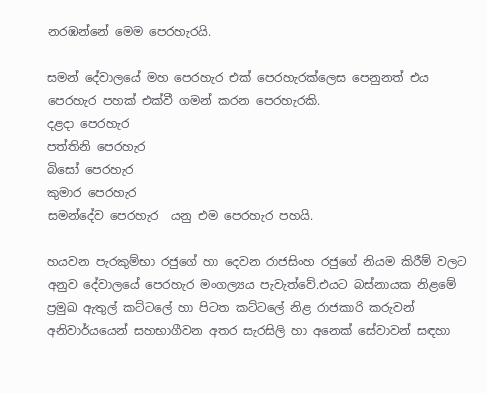නරඹන්නේ මෙම පෙරහැරයි.

සමන් දේවාලයේ මහ පෙරහැර එක් පෙරහැරක්ලෙස පෙනුනත් එය පෙරහැර පහක් එක්වී ගමන් කරන පෙරහැරකි.
දළදා පෙරහැර
පත්තිනි පෙරහැර
බිසෝ පෙරහැර
කුමාර පෙරහැර
සමන්දේව පෙරහැර  යනු එම පෙරහැර පහයි.

හයවන පැරකුම්භා රජුගේ හා දෙවන රාජසිංහ රජුගේ නියම කිරීම් වලට අනුව දේවාලයේ පෙරහැර මංගල්‍යය පැවැත්වේ.එයට බස්නායක නිළමේ ප්‍රමුඛ ඇතුල් කට්ටලේ හා පිටත කට්ටලේ නිළ රාජකාරි කරුවන් අනිවාර්යයෙන් සහභාගීවන අතර සැරසිලි හා අනෙක් සේවාවන් සඳහා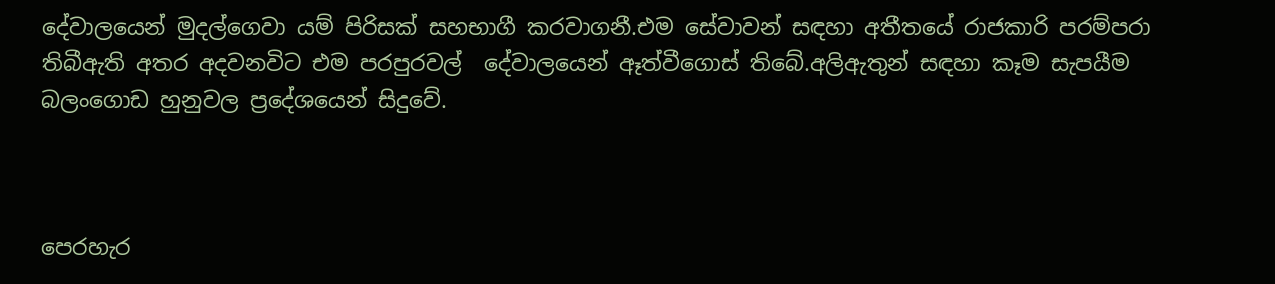දේවාලයෙන් මුදල්ගෙවා යම් පිරිසක් සහභාගී කරවාගනී.එම සේවාවන් සඳහා අතීතයේ රාජකාරි පරම්පරා තිබීඇති අතර අදවනවිට එම පරපුරවල්  දේවාලයෙන් ඈත්වීගොස් තිබේ.අලිඇතුන් සඳහා කෑම සැපයීම බලංගොඩ හුනුවල ප්‍රදේශයෙන් සිදුවේ.



පෙරහැර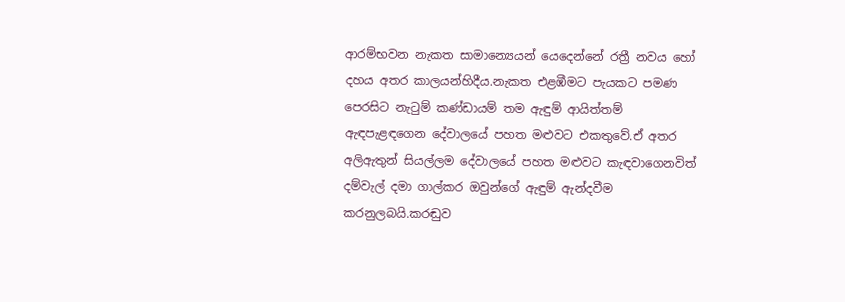ආරම්භවන නැකත සාමාන්‍යෙයන් යෙදෙන්නේ රත්‍රී නවය හෝ දහය අතර කාලයන්හිදීය.නැකත එළඹීමට පැයකට පමණ පෙරසිට නැටුම් කණ්ඩායම් තම ඇඳුම් ආයිත්තම් ඇඳපැළඳගෙන දේවාලයේ පහත මළුවට එකතුවේ.ඒ අතර අලිඇතුන් සියල්ලම දේවාලයේ පහත මළුවට කැඳවාගෙනවිත් දම්වැල් දමා ගාල්කර ඔවුන්ගේ ඇඳුම් ඇන්දවීම කරනුලබයි.කරඬුව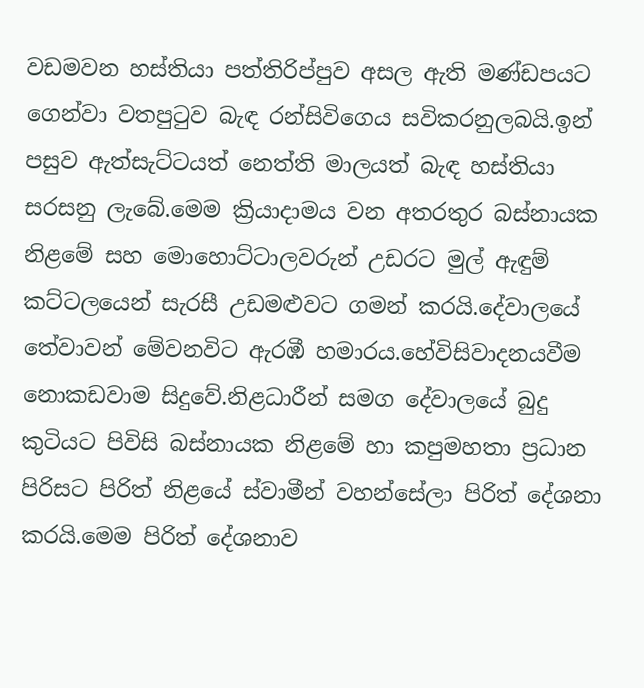වඩමවන හස්තියා පත්තිරිප්පුව අසල ඇති මණ්ඩපයට ගෙන්වා වතපුටුව බැඳ රන්සිවිගෙය සවිකරනුලබයි.ඉන් පසුව ඇත්සැට්ටයත් නෙත්ති මාලයත් බැඳ හස්තියා සරසනු ලැබේ.මෙම ක්‍රියාදාමය වන අතරතුර බස්නායක නිළමේ සහ මොහොට්ටාලවරුන් උඩරට මුල් ඇඳුම් කට්ටලයෙන් සැරසී උඩමළුවට ගමන් කරයි.දේවාලයේ තේවාවන් මේවනවිට ඇරඹී හමාරය.හේවිසිවාදනයවීම නොකඩවාම සිදුවේ.නිළධාරීන් සමග දේවාලයේ බුදු කුටියට පිවිසි බස්නායක නිළමේ හා කපුමහතා ප්‍රධාන පිරිසට පිරිත් නිළයේ ස්වාමීන් වහන්සේලා පිරිත් දේශනා කරයි.මෙම පිරිත් දේශනාව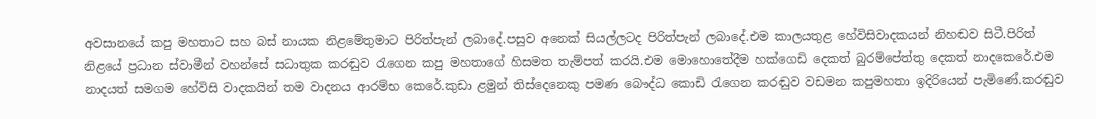අවසානයේ කපු මහතාට සහ බස් නායක නිළමේතුමාට පිරිත්පැන් ලබාදේ.පසුව අනෙක් සියල්ලටද පිරිත්පැන් ලබාදේ.එම කාලයතුළ හේවිසිවාදකයන් නිහඬව සිටී.පිරිත් නිළයේ ප්‍රධාන ස්වාමීන් වහන්සේ සධාතුක කරඬුව රැගෙන කපු මහතාගේ හිසමත තැම්පත් කරයි.එම මොහොතේදීම හක්ගෙඩි දෙකත් බුරම්පේත්තු දෙකත් නාදකෙරේ.එම නාදයත් සමගම හේවිසි වාදකයින් තම වාදනය ආරම්භ කෙරේ.කුඩා ළමුන් තිස්දෙනෙකු පමණ බෞද්ධ කොඩි රැගෙන කරඬුව වඩමන කපුමහතා ඉදිරියෙන් පැමිණේ.කරඬුව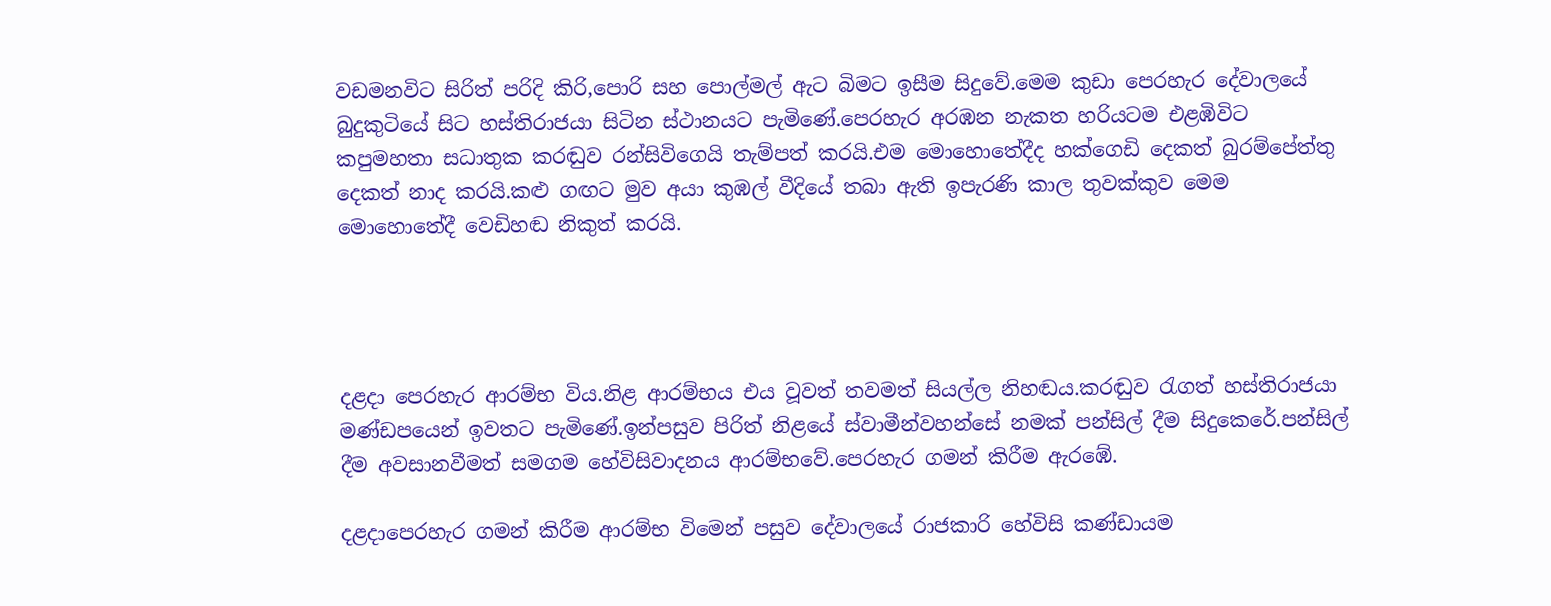වඩමනවිට සිරිත් පරිදි කිරි,පොරි සහ පොල්මල් ඇට බිමට ඉසීම සිදුවේ.මෙම කුඩා පෙරහැර දේවාලයේ බුදුකුටියේ සිට හස්තිරාජයා සිටින ස්ථානයට පැමිණේ.පෙරහැර අරඹන නැකත හරියටම එළඹිවිට කපුමහතා සධාතුක කරඬුව රන්සිවිගෙයි තැම්පත් කරයි.එම මොහොතේදීද හක්ගෙඩි දෙකත් බුරම්පේත්තු දෙකත් නාද කරයි.කළු ගඟට මුව අයා කුඹල් වීදියේ තබා ඇති ඉපැරණි කාල තුවක්කුව මෙම මොහොතේදී වෙඩිහඬ නිකුත් කරයි.




දළදා පෙරහැර ආරම්භ විය.නිළ ආරම්භය එය වූවත් තවමත් සියල්ල නිහඬය.කරඬුව රැගත් හස්තිරාජයා මණ්ඩපයෙන් ඉවතට පැමිණේ.ඉන්පසුව පිරිත් නිළයේ ස්වාමීන්වහන්සේ නමක් පන්සිල් දීම සිදුකෙරේ.පන්සිල් දීම අවසානවීමත් සමගම හේවිසිවාදනය ආරම්භවේ.පෙරහැර ගමන් කිරීම ඇරඹේ.

දළදාපෙරහැර ගමන් කිරීම ආරම්භ විමෙන් පසුව දේවාලයේ රාජකාරි හේවිසි කණ්ඩායම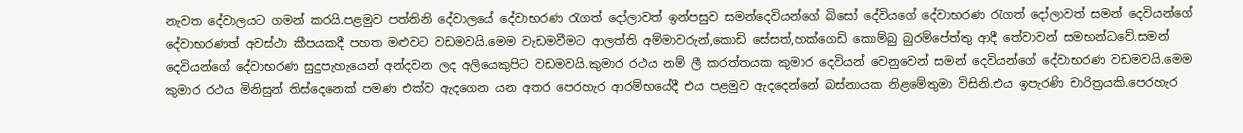නැවත දේවාලයට ගමන් කරයි.පළමුව පත්තිනි දේවාලයේ දේවාභරණ රැගත් දෝලාවත් ඉන්පසුව සමන්දෙවියන්ගේ බිසෝ දේවියගේ දේවාභරණ රැගත් දෝලාවත් සමන් දෙවියන්ගේ දේවාභරණත් අවස්ථා කීපයකදී පහත මළුවට වඩමවයි.මෙම වැඩමවීමට ආලත්ති අම්මාවරුන්,කොඩි සේසත්,හක්ගෙඩි කොම්බු බුරම්පේත්තු ආදී තේවාවන් සමභන්ධවේ.සමන් දෙවියන්ගේ දේවාභරණ සුදුපැහැයෙන් අන්දවන ලද අලියෙකුපිට වඩමවයි.කුමාර රථය නම් ලී කරත්තයක කුමාර දෙවියන් වෙනුවෙන් සමන් දෙවියන්ගේ දේවාභරණ වඩමවයි.මෙම කුමාර රථය මිනිසුන් තිස්දෙනෙක් පමණ එක්ව ඇදගෙන යන අතර පෙරහැර ආරම්භයේදී එය පළමුව ඇදදෙන්නේ බස්නායක නිළමේතුමා විසිනි.එය ඉපැරණි චාරිත්‍රයකි.පෙරහැර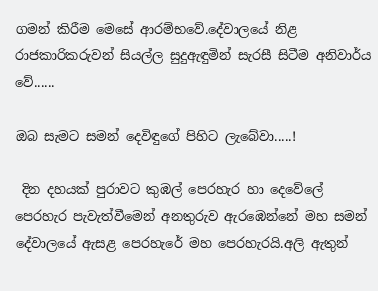ගමන් කිරීම මෙසේ ආරම්භවේ.දේවාලයේ නිළ රාජකාරිකරුවන් සියල්ල සුදුඇඳුමින් සැරසී සිටීම අනිවාර්ය වේ......

ඔබ සැමට සමන් දෙවිඳුගේ පිහිට ලැබේවා.....!

 දින දහයක් පුරාවට කුඹල් පෙරහැර හා දෙවේලේ පෙරහැර පැවැත්වීමෙන් අනතුරුව ඇරඹෙන්නේ මහ සමන් දේවාලයේ ඇසළ පෙරහැරේ මහ පෙරහැරයි.අලි ඇතුන්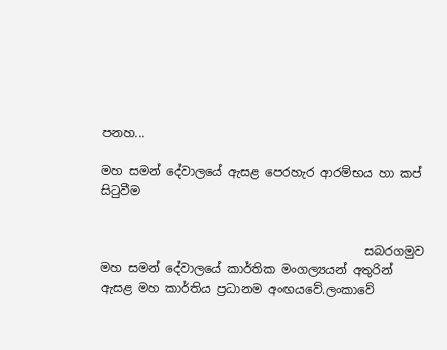පනහ...

මහ සමන් දේවාලයේ ඇසළ පෙරහැර ආරම්භය හා කප් සිටුවීම


                                            සබරගමුව මහ සමන් දේවාලයේ කාර්තික මංගල්‍යයන් අතුරින් ඇසළ මහ කාර්තිය ප්‍රධානම අංඟයවේ.ලංකාවේ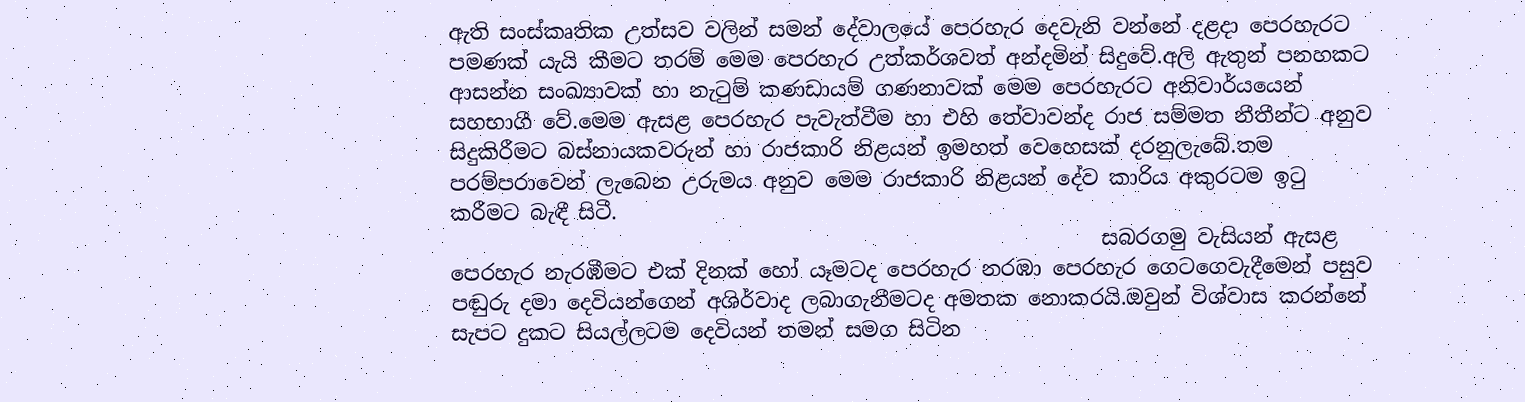ඇති සංස්කෘතික උත්සව වලින් සමන් දේවාලයේ පෙරහැර දෙවැනි වන්නේ දළදා පෙරහැරට පමණක් යැයි කීමට තරම් මෙම පෙරහැර උත්කර්ශවත් අන්දමින් සිදුවේ.අලි ඇතුන් පනහකට ආසන්න සංඛ්‍යාවක් හා නැටුම් කණඩායම් ගණනාවක් මෙම පෙරහැරට අනිවාර්යයෙන් සහභාගී වේ.මෙම ඇසළ පෙරහැර පැවැත්වීම හා එහි තේවාවන්ද රාජ සම්මත නීතීන්ට අනුව සිදුකිරීමට බස්නායකවරුන් හා රාජකාරි නිළයන් ඉමහත් වෙහෙසක් දරනුලැබේ.තම පරම්පරාවෙන් ලැබෙන උරුමය අනුව මෙම රාජකාරි නිළයන් දේව කාරිය අකුරටම ඉටු කරීමට බැඳී සිටී.
                                                              සබරගමු වැසියන් ඇසළ පෙරහැර නැරඹීමට එක් දිනක් හෝ යෑමටද පෙරහැර නරඹා පෙරහැර ගෙටගෙවැදීමෙන් පසුව පඬුරු දමා දෙවියන්ගෙන් අශිර්වාද ලබාගැනීමටද අමතක නොකරයි.ඔවුන් විශ්වාස කරන්නේ සැපට දුකට සියල්ලටම දෙවියන් තමන් සමග සිටින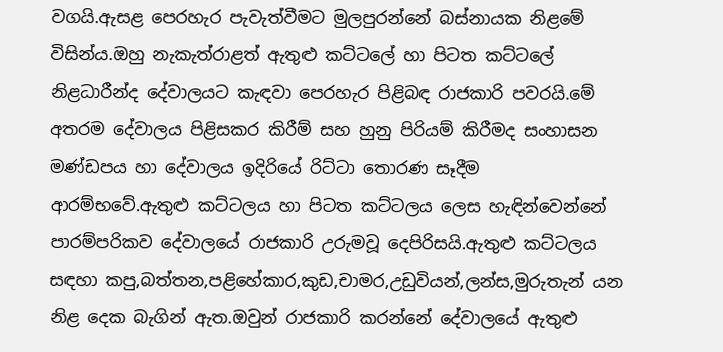වගයි.ඇසළ පෙරහැර පැවැත්වීමට මුලපුරන්නේ බස්නායක නිළමේ විසින්ය.ඔහු නැකැත්රාළත් ඇතුළු කට්ටලේ හා පිටත කට්ටලේ නිළධාරීන්ද දේවාලයට කැඳවා පෙරහැර පිළිබඳ රාජකාරි පවරයි.මේ අතරම දේවාලය පිළිසකර කිරීම් සහ හුනු පිරියම් කිරීමද සංහාසන මණ්ඩපය හා දේවාලය ඉදිරියේ රිට්ටා තොරණ සෑදීම ආරම්භවේ.ඇතුළු කට්ටලය හා පිටත කට්ටලය ලෙස හැඳින්වෙන්නේ පාරම්පරිකව දේවාලයේ රාජකාරි උරුමවූ දෙපිරිසයි.ඇතුළු කට්ටලය සඳහා කපු,බත්තන,පළිහේකාර,කුඩ,චාමර,උඩුවියන්,ලන්ස,මුරුතැන් යන නිළ දෙක බැගින් ඇත.ඔවුන් රාජකාරි කරන්නේ දේවාලයේ ඇතුළු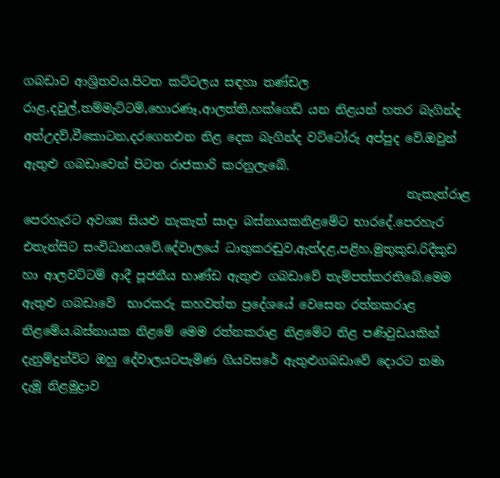ගබඩාව ආශ්‍රිතවය.පිටත කට්ටලය සඳහා තණ්ඩල රාළ,දවුල්,තම්මැට්ටම්,හොරණෑ,ආලත්ති,හක්ගෙඩි යන නිළයන් හතර බැගින්ද අත්උදව්,වීකොටන,දරගෙනඑන නිළ දෙක බැගින්ද වට්ටෝරු අප්පුද වේ.ඔවුන් ඇතුළු ගබඩාවෙන් පිටත රාජකාරි කරනුලැබේ.
                                                                නැකැත්රාළ පෙරහැරට අවශ්‍ය සියළු නැකැත් සාදා බස්නායකනිළමේට භාරදේ.පෙරහැර එතැන්සිට සංවිධානයවේ.දේවාලයේ ධාතුකරඬුව,ඇත්දළ,පළිහ,මුතුකුඩ,රිදීකුඩ හා ආලවට්ටම් ආදී පූජනීය භාණ්ඩ ඇතුළු ගබඩාවේ තැම්පත්කරතිබේ.මෙම ඇතුළු ගබඩාවේ  භාරකරු කහවත්ත ප්‍රදේශයේ වෙසෙන රත්නකරාළ නිළමේය.බස්නායක නිළමේ මෙම රත්නකරාළ නිළමේට නිළ පණිවුඩයකින් දැනුම්දුන්විට ඔහු දේවාලයටපැමිණ ගියවසරේ ඇතුළුගබඩාවේ දොරට තමා දැමූ නිළමුද්‍රාව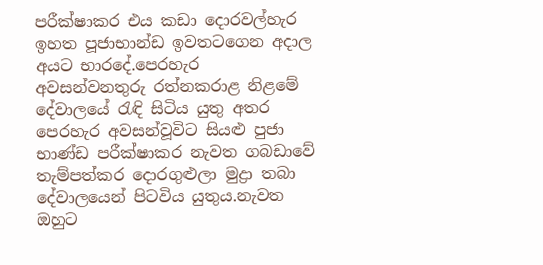පරීක්ෂාකර එය කඩා දොරවල්හැර ඉහත පූජාභාන්ඩ ඉවතටගෙන අදාල අයට භාරදේ.පෙරහැර අවසන්වනතුරු රත්නකරාළ නිළමේ දේවාලයේ රැඳි සිටිය යුතු අතර පෙරහැර අවසන්වූවිට සියළු පුජා භාණ්ඩ පරීක්ෂාකර නැවත ගබඩාවේ තැම්පත්කර දොරගුළුලා මුද්‍රා තබා දේවාලයෙන් පිටවිය යුතුය.නැවත ඔහුට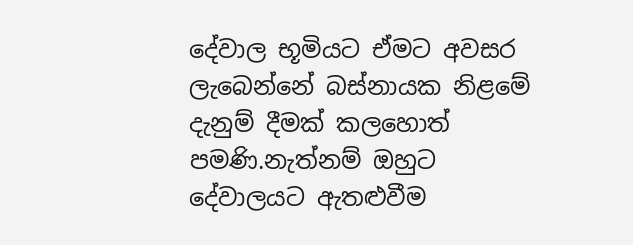දේවාල භූමියට ඒමට අවසර ලැබෙන්නේ බස්නායක නිළමේ දැනුම් දීමක් කලහොත් පමණි.නැත්නම් ඔහුට දේවාලයට ඇතළුවීම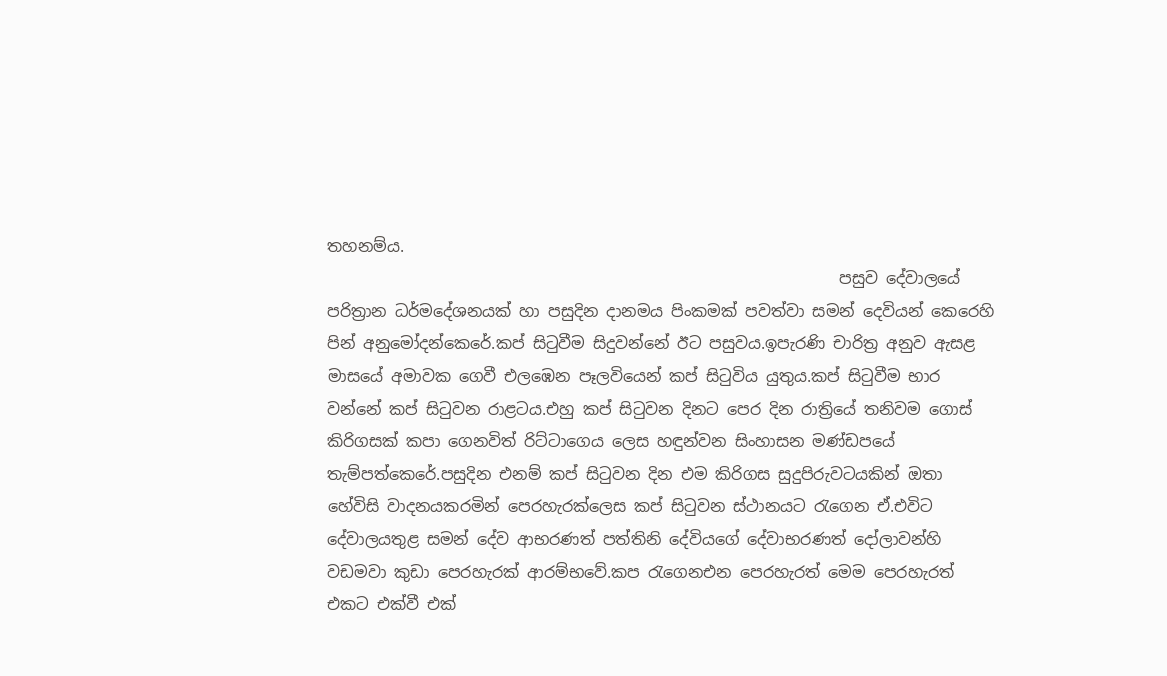තහනම්ය.
                                                                පසුව දේවාලයේ පරිත්‍රාන ධර්මදේශනයක් හා පසුදින දානමය පිංකමක් පවත්වා සමන් දෙවියන් කෙරෙහි පින් අනුමෝදන්කෙරේ.කප් සිටුවීම සිදුවන්නේ ඊට පසුවය.ඉපැරණි චාරිත්‍ර අනුව ඇසළ මාසයේ අමාවක ගෙවී එලඹෙන පෑලවියෙන් කප් සිටුවිය යුතුය.කප් සිටුවීම භාර වන්නේ කප් සිටුවන රාළටය.එහු කප් සිටුවන දිනට පෙර දින රාත්‍රියේ තනිවම ගොස් කිරිගසක් කපා ගෙනවිත් රිට්ටාගෙය ලෙස හඳුන්වන සිංහාසන මණ්ඩපයේ තැම්පත්කෙරේ.පසුදින එනම් කප් සිටුවන දින එම කිරිගස සුදුපිරුවටයකින් ඔතා හේවිසි වාදනයකරමින් පෙරහැරක්ලෙස කප් සිටුවන ස්ථානයට රැගෙන ඒ.එවිට දේවාලයතුළ සමන් දේව ආභරණත් පත්තිනි දේවියගේ දේවාභරණත් දෝලාවන්හි වඩමවා කුඩා පෙරහැරක් ආරම්භවේ.කප රැගෙනඑන පෙරහැරත් මෙම පෙරහැරත් එකට එක්වී එක්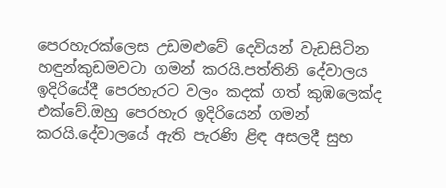පෙරහැරක්ලෙස උඩමළුවේ දෙවියන් වැඩසිටින හඳුන්කුඩමවටා ගමන් කරයි.පත්තිනි දේවාලය ඉදිරියේදී පෙරහැරට වලං කදක් ගත් කුඹලෙක්ද එක්වේ.ඔහු පෙරහැර ඉදිරියෙන් ගමන් කරයි.දේවාලයේ ඇති පැරණි ළිඳ අසලදී සුභ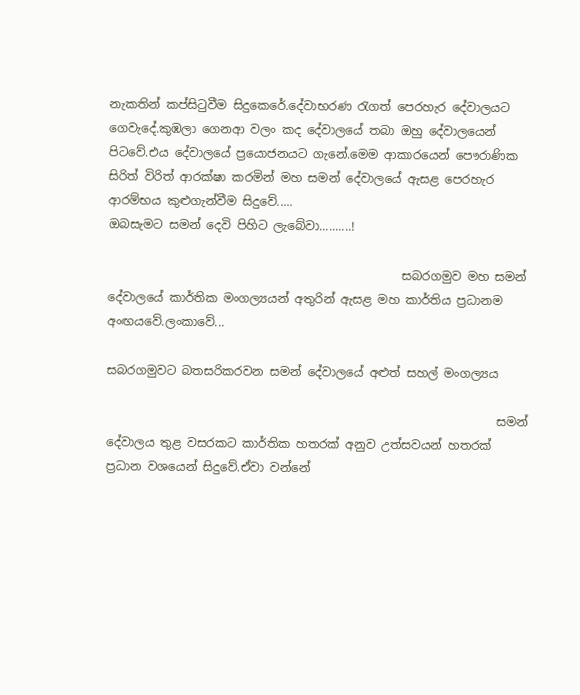නැකතින් කප්සිටුවීම සිදුකෙරේ.දේවාභරණ රැගත් පෙරහැර දේවාලයට ගෙවැදේ.කුඹලා ගෙනආ වලං කද දේවාලයේ තබා ඔහු දේවාලයෙන් පිටවේ.එය දේවාලයේ ප්‍රයොජනයට ගැනේ.මෙම ආකාරයෙන් පෞරාණික සිරිත් විරිත් ආරක්ෂා කරමින් මහ සමන් දේවාලයේ ඇසළ පෙරහැර ආරම්භය කුළුගැන්වීම සිදුවේ.....
ඔබසැමට සමන් දෙවි පිහිට ලැබේවා..........!

                                                 සබරගමුව මහ සමන් දේවාලයේ කාර්තික මංගල්‍යයන් අතුරින් ඇසළ මහ කාර්තිය ප්‍රධානම අංඟයවේ.ලංකාවේ...

සබරගමුවට බතසරිකරවන සමන් දේවාලයේ අළුත් සහල් මංගල්‍යය

                                                                 සමන් දේවාලය තුළ වසරකට කාර්තික හතරක් අනුව උත්සවයන් හතරක් ප්‍රධාන වශයෙන් සිදුවේ.ඒවා වන්නේ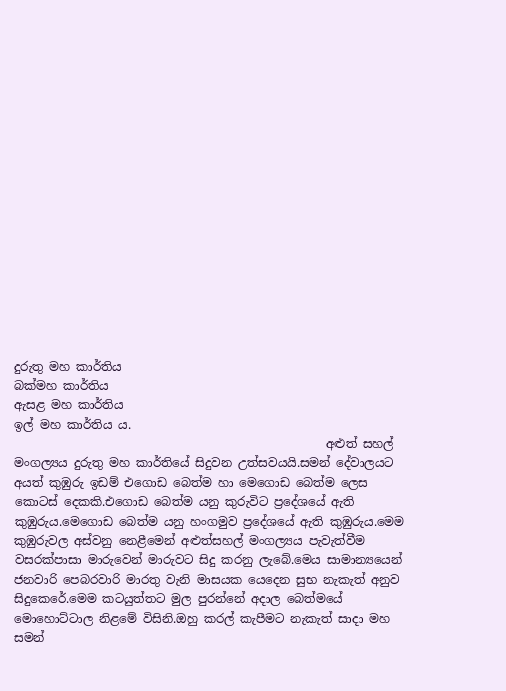දුරුතු මහ කාර්තිය
බක්මහ කාර්තිය
ඇසළ මහ කාර්තිය
ඉල් මහ කාර්තිය ය.
                                                    අළුත් සහල් මංගල්‍යය දුරුතු මහ කාර්තියේ සිදුවන උත්සවයයි.සමන් දේවාලයට අයත් කුඹුරු ඉඩම් එගොඩ බෙත්ම හා මෙගොඩ බෙත්ම ලෙස කොටස් දෙකකි.එගොඩ බෙත්ම යනු කුරුවිට ප්‍රදේශයේ ඇති කුඹුරුය.මෙගොඩ බෙත්ම යනු හංගමුව ප්‍රදේශයේ ඇති කුඹුරුය.මෙම කුඹුරුවල අස්වනු නෙළීමෙන් අළුත්සහල් මංගල්‍යය පැවැත්වීම වසරක්පාසා මාරුවෙන් මාරුවට සිදු කරනු ලැබේ.මෙය සාමාන්‍යයෙන් ජනවාරි පෙබරවාරි මාරතු වැනි මාසයක යෙදෙන සුභ නැකැත් අනුව සිදුකෙරේ.මෙම කටයුත්තට මුල පුරන්නේ අදාල බෙත්මයේ මොහොට්ටාල නිළමේ විසිනි.ඔහු කරල් කැපීමට නැකැත් සාදා මහ සමන්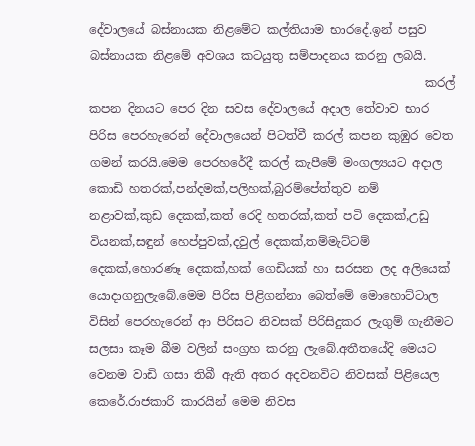දේවාලයේ බස්නායක නිළමේට කල්තියාම භාරදේ.ඉන් පසුව බස්නායක නිළමේ අවශය කටයුතු සම්පාදනය කරනු ලබයි.
                                                        කරල් කපන දිනයට පෙර දින සවස දේවාලයේ අදාල තේවාව භාර පිරිස පෙරහැරෙන් දේවාලයෙන් පිටත්වී කරල් කපන කුඹුර වෙත ගමන් කරයි.මෙම පෙරහරේදී කරල් කැපීමේ මංගල්‍යයට අදාල කොඩි හතරක්,පන්දමක්,පලිහක්,බුරම්පේත්තුව නම් නළාවක්,කුඩ දෙකක්,කත් රෙදි හතරක්,කත් පටි දෙකක්,උඩු වියනක්,සඳුන් හෙප්පුවක්,දවුල් දෙකක්,තම්මැට්ටම් දෙකක්,හොරණෑ දෙකක්,හක් ගෙඩියක් හා සරසන ලද අලියෙක් යොදාගනුලැබේ.මෙම පිරිස පිළිගන්නා බෙත්මේ මොහොට්ටාල විසින් පෙරහැරෙන් ආ පිරිසට නිවසක් පිරිසිදුකර ලැගුම් ගැනීමට සලසා කෑම බීම වලින් සංග්‍රහ කරනු ලැබේ.අතීතයේදි මෙයට වෙනම වාඩි ගසා තිබී ඇති අතර අදවනවිට නිවසක් පිළියෙල කෙරේ.රාජකාරි කාරයින් මෙම නිවස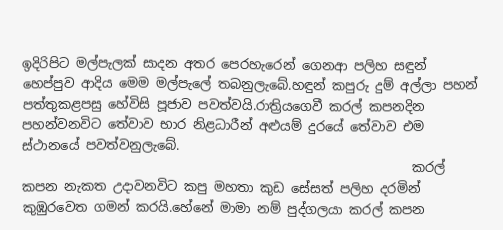ඉදිරිපිට මල්පැලක් සාදන අතර පෙරහැරෙන් ගෙනආ පලිහ සඳුන් හෙප්පුව ආදිය මෙම මල්පැලේ තබනුලැබේ.හඳුන් කපුරු දුම් අල්ලා පහන් පත්තුකළපසු හේවිසි පූජාව පවත්වයි.රාත්‍රියගෙවී කරල් කපනදින පහන්වනවිට තේවාව භාර නිළධාරීන් අළුයම් දුරයේ තේවාව එම ස්ථානයේ පවත්වනුලැබේ.
                                                            කරල් කපන නැකත උදාවනවිට කපු මහතා කුඩ සේසත් පලිහ දරමින් කුඹුරවෙත ගමන් කරයි.හේනේ මාමා නම් පුද්ගලයා කරල් කපන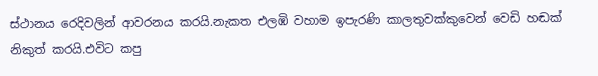ස්ථානය රෙදිවලින් ආවරනය කරයි.නැකත එලඹි වහාම ඉපැරණි කාලතුවක්කුවෙන් වෙඩි හඬක් නිකුත් කරයි.එවිට කපු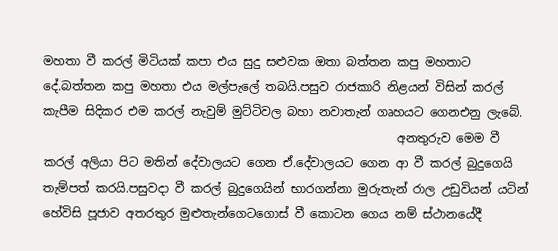මහතා වී කරල් මිටියක් කපා එය සුදු සළුවක ඔතා බත්තන කපු මහතාට දේ.බත්තන කපු මහතා එය මල්පැලේ තබයි.පසුව රාජකාරි නිළයන් විසින් කරල් කැපීම සිදිකර එම කරල් නැවුම් මුට්ටිවල බහා නවාතැන් ගෘහයට ගෙනඑනු ලැබේ.
                                                           අනතුරුව මෙම වී කරල් අලියා පිට මතින් දේවාලයට ගෙන ඒ.දේවාලයට ගෙන ආ වී කරල් බුදුගෙයි තැම්පත් කරයි.පසුවදා වී කරල් බුදුගෙයින් භාරගන්නා මුරුතැන් රාල උඩුවියන් යටින් හේවිසි පූජාව අතරතුර මුළුතැන්ගෙටගොස් වී කොටන ගෙය නම් ස්ථානයේදී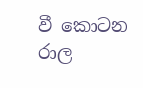වී කොටන රාල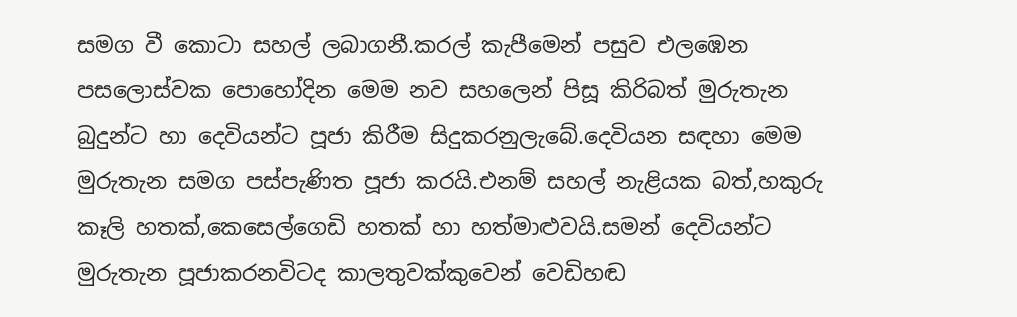සමග වී කොටා සහල් ලබාගනී.කරල් කැපීමෙන් පසුව එලඹෙන පසලොස්වක පොහෝදින මෙම නව සහලෙන් පිසූ කිරිබත් මුරුතැන බුදුන්ට හා දෙවියන්ට පූජා කිරීම සිදුකරනුලැබේ.දෙවියන සඳහා මෙම මුරුතැන සමග පස්පැණිත පූජා කරයි.එනම් සහල් නැළියක බත්,හකුරු කෑලි හතක්,කෙසෙල්ගෙඩි හතක් හා හත්මාළුවයි.සමන් දෙවියන්ට මුරුතැන පූජාකරනවිටද කාලතුවක්කුවෙන් වෙඩිහඬ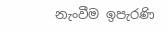නැංවීම ඉපැරණි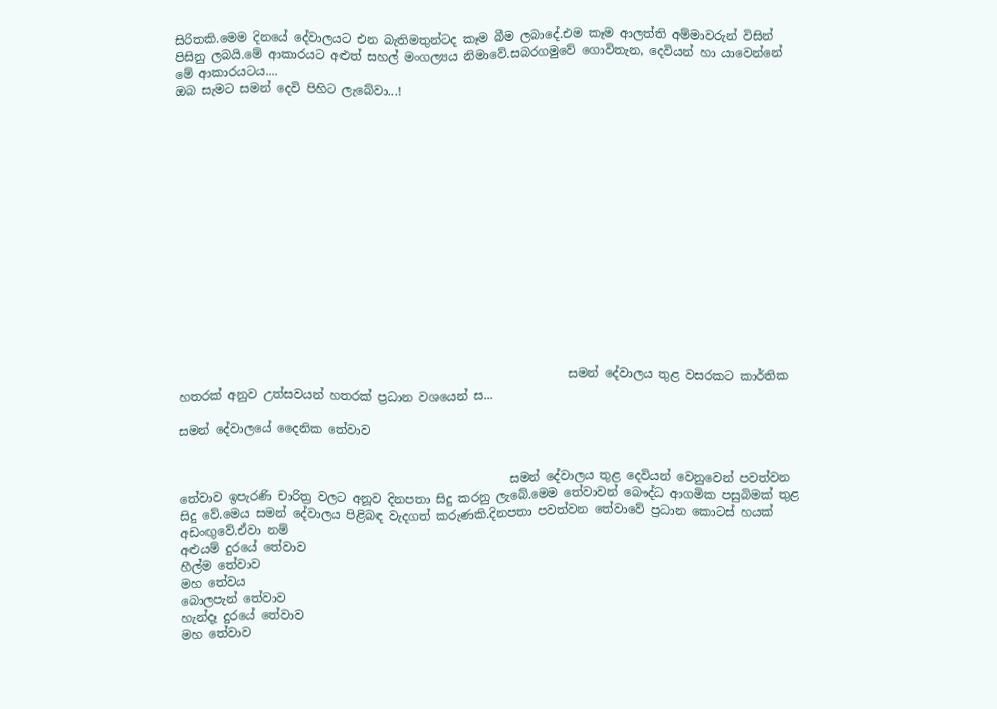සිරිතකි.මෙම දිනයේ දේවාලයට එන බැතිමතුන්ටද කෑම බීම ලබාදේ.එම කෑම ආලත්ති අම්මාවරුන් විසින් පිසිනු ලබයි.මේ ආකාරයට අළුත් සහල් මංගල්‍යය නිමාවේ.සබරගමුවේ ගොවිතැන, දෙවියන් හා යාවෙන්නේ මේ ආකාරයටය....
ඔබ සැමට සමන් දෙවි පිහිට ලැබේවා...!
















                                                                 සමන් දේවාලය තුළ වසරකට කාර්තික හතරක් අනුව උත්සවයන් හතරක් ප්‍රධාන වශයෙන් ස...

සමන් දේවාලයේ දෛනික තේවාව


                                                       සමන් දේවාලය තුළ දෙවියන් වෙනුවෙන් පවත්වන තේවාව ඉපැරණි චාරිත්‍ර වලට අනූව දිනපතා සිදු කරනු ලැබේ.මෙම තේවාවන් බෞද්ධ ආගමික පසුබිමක් තුළ සිදු වේ.මෙය සමන් දේවාලය පිළිබඳ වැදගත් කරුණකි.දිනපතා පවත්වන තේවාවේ ප්‍රධාන කොටස් හයක් අඩංඟුවේ.ඒවා නම්
අළුයම් දුරයේ තේවාව
හීල්ම තේවාව
මහ තේවය
බොලපැන් තේවාව
හැන්දෑ දුරයේ තේවාව
මහ තේවාව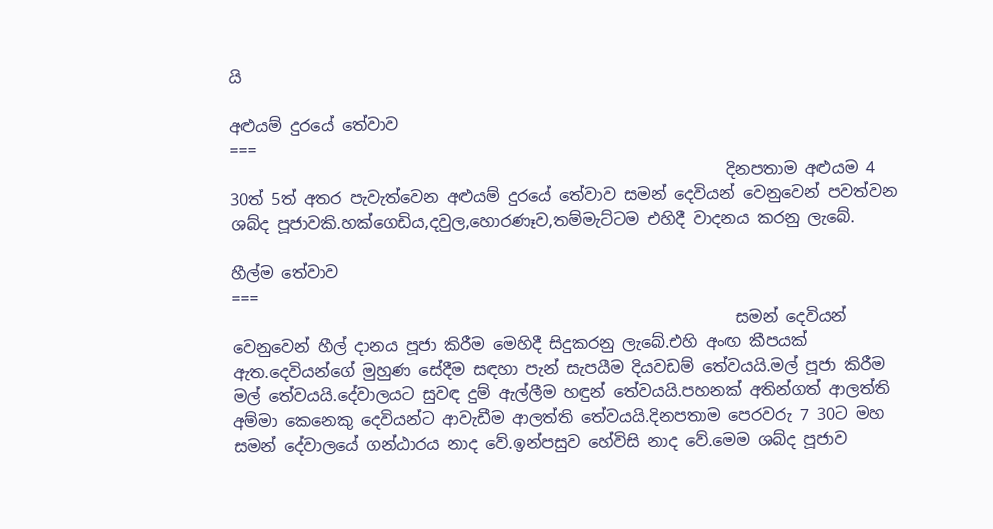යි

අළුයම් දුරයේ තේවාව
===
                                                              දිනපතාම අළුයම 4 30ත් 5ත් අතර පැවැත්වෙන අළුයම් දුරයේ තේවාව සමන් දෙවියන් වෙනුවෙන් පවත්වන ශබ්ද පූජාවකි.හක්ගෙඩිය,දවුල,හොරණෑව,තම්මැට්ටම එහිදී වාදනය කරනු ලැබේ.

හීල්ම තේවාව
===
                                                               සමන් දෙවියන් වෙනුවෙන් හීල් දානය පූජා කිරීම මෙහිදී සිදුකරනු ලැබේ.එහි අංඟ කීපයක් ඇත.දෙවියන්ගේ මුහුණ සේදීම සඳහා පැන් සැපයීම දියවඩම් තේවයයි.මල් පූජා කිරීම මල් තේවයයි.දේවාලයට සුවඳ දුම් ඇල්ලීම හඳුන් තේවයයි.පහනක් අතින්ගත් ආලත්ති අම්මා කෙනෙකු දෙවියන්ට ආවැඩීම ආලත්ති තේවයයි.දිනපතාම පෙරවරු 7 30ට මහ සමන් දේවාලයේ ගන්ඨාරය නාද වේ.ඉන්පසුව හේවිසි නාද වේ.මෙම ශබ්ද පූජාව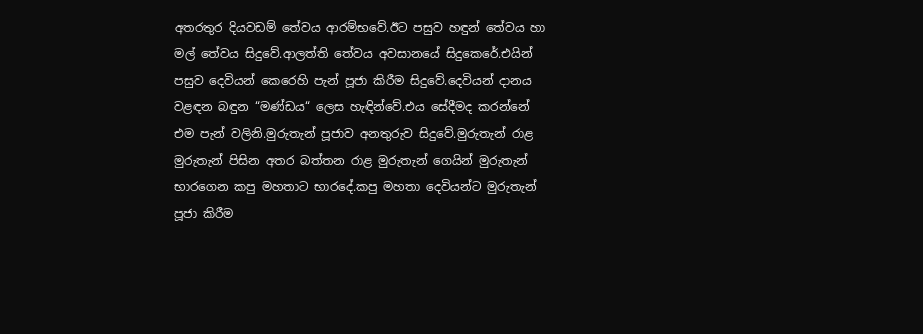අතරතුර දියවඩම් තේවය ආරම්භවේ.ඊට පසුව හඳුන් තේවය හා මල් තේවය සිදුවේ.ආලත්ති තේවය අවසානයේ සිදුකෙරේ.එයින් පසුව දෙවියන් කෙරෙහි පැන් පූජා කිරීම සිදුවේ.දෙවියන් දානය වළඳන බඳුන “මණ්ඩය“ ලෙස හැඳින්වේ.එය සේදීමද කරන්නේ එම පැන් වලිනි.මුරුතැන් පූජාව අනතුරුව සිදුවේ.මුරුතැන් රාළ මුරුතැන් පිසින අතර බත්තන රාළ මුරුතැන් ගෙයින් මුරුතැන් භාරගෙන කපු මහතාට භාරදේ.කපු මහතා දෙවියන්ට මුරුතැන් පූජා කිරීම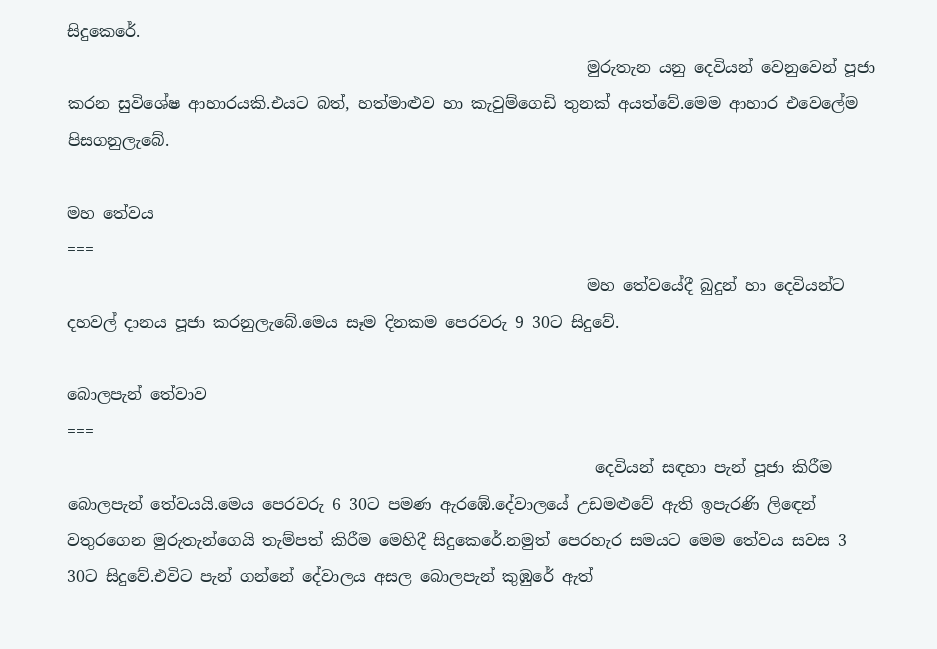සිදුකෙරේ.
                                                                 මුරුතැන යනු දෙවියන් වෙනුවෙන් පූජා කරන සුවිශේෂ ආහාරයකි.එයට බත්, හත්මාළුව හා කැවුම්ගෙඩි තුනක් අයත්වේ.මෙම ආහාර එවෙලේම පිසගනුලැබේ.

මහ තේවය
===
                                                                 මහ තේවයේදී බුදුන් හා දෙවියන්ට දහවල් දානය පූජා කරනුලැබේ.මෙය සෑම දිනකම පෙරවරු 9 30ට සිදුවේ.

බොලපැන් තේවාව
===
                                                                  දෙවියන් සඳහා පැන් පූජා කිරීම බොලපැන් තේවයයි.මෙය පෙරවරු 6 30ට පමණ ඇරඹේ.දේවාලයේ උඩමළුවේ ඇති ඉපැරණි ලිඳෙන් වතුරගෙන මුරුතැන්ගෙයි තැම්පත් කිරීම මෙහිදී සිදුකෙරේ.නමුත් පෙරහැර සමයට මෙම තේවය සවස 3 30ට සිදුවේ.එවිට පැන් ගන්නේ දේවාලය අසල බොලපැන් කුඹුරේ ඇත්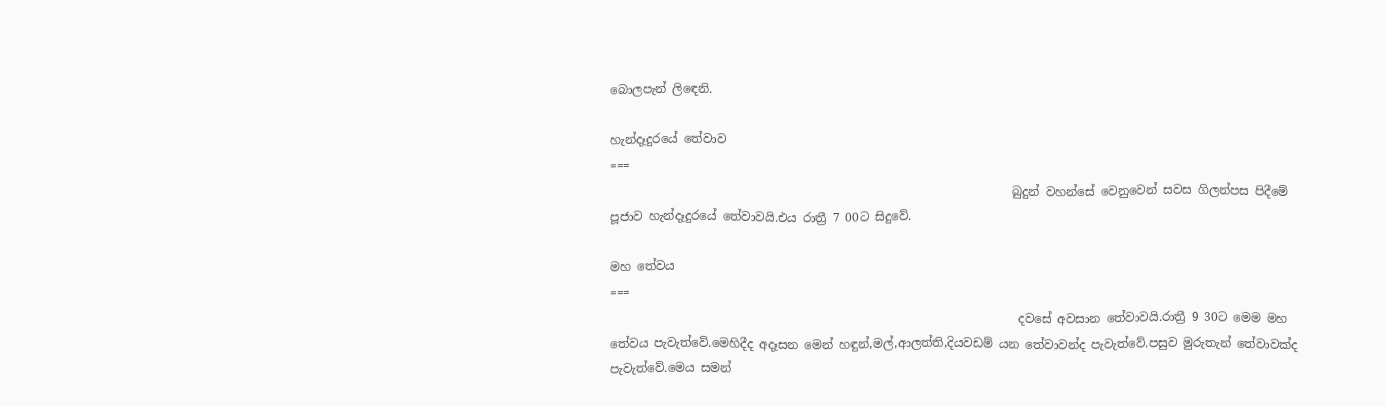බොලපැන් ලිඳෙනි.

හැන්දෑදුරයේ තේවාව
===
                                                                   බුදුන් වහන්සේ වෙනුවෙන් සවස ගිලන්පස පිදීමේ පූජාව හැන්දෑදුරයේ තේවාවයි.එය රාත්‍රී 7 00ට සිදුවේ.

මහ තේවය
===
                                                                    දවසේ අවසාන තේවාවයි.රාත්‍රී 9 30ට මෙම මහ තේවය පැවැත්වේ.මෙහිදීද අදෑසන මෙන් හඳුන්,මල්,ආලත්ති,දියවඩම් යන තේවාවන්ද පැවැත්වේ.පසුව මුරුතැන් තේවාවක්ද පැවැත්වේ.මෙය සමන්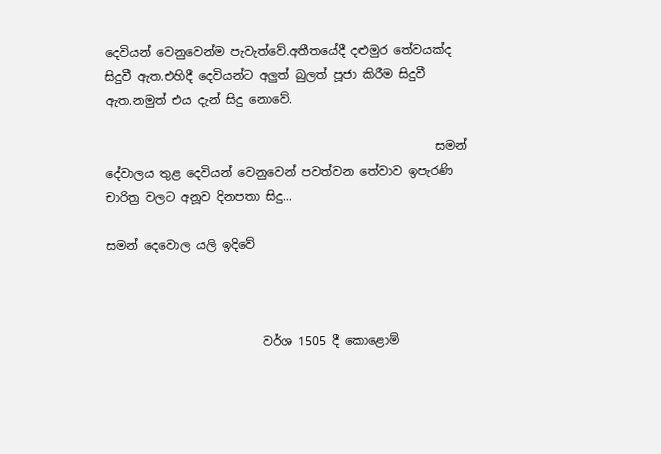දෙවියන් වෙනුවෙන්ම පැවැත්වේ.අතීතයේදී දළුමුර තේවයක්ද සිදුවී ඇත.එහිදී දෙවියන්ට අලුත් බුලත් පූජා කිරීම සිදුවී ඇත.නමුත් එය දැන් සිදු නොවේ.

                                                       සමන් දේවාලය තුළ දෙවියන් වෙනුවෙන් පවත්වන තේවාව ඉපැරණි චාරිත්‍ර වලට අනූව දිනපතා සිදු...

සමන් දෙවොල යලි ඉදිවේ



                          වර්ශ 1505 දී කොළොම්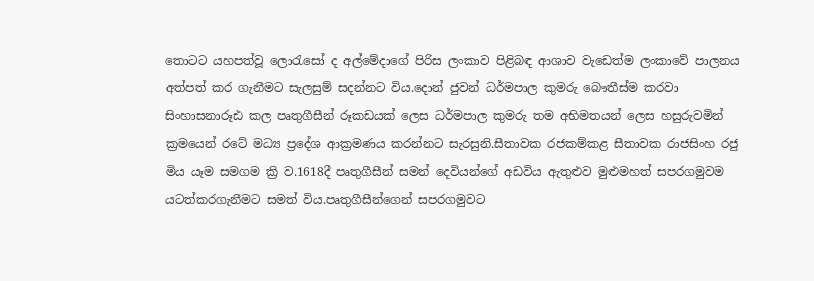තොටට යහපත්වූ ලොරැසෝ ද අල්මේදාගේ පිරිස ලංකාව පිළිබඳ ආශාව වැඩෙත්ම ලංකාවේ පාලනය අත්පත් කර ගැනීමට සැලසුම් සදන්නට විය.දොන් ජුවන් ධර්මපාල කුමරු බෞතීස්ම කරවා සිංහාසනාරූඪ කල පෘතුගීසීන් රූකඩයක් ලෙස ධර්මපාල කුමරු තම අභිමතයන් ලෙස හසුරුවමින් ක්‍රමයෙන් රටේ මධ්‍ය ප්‍රදේශ ආක්‍රමණය කරන්නට සැරසුනි.සීතාවක රජකම්කළ සීතාවක රාජසිංහ රජු මිය යෑම සමගම ක්‍රි ව.1618දී පෘතුගීසීන් සමන් දෙවියන්ගේ අඩවිය ඇතුළුව මුළුමහත් සපරගමුවම යටත්කරගැනීමට සමත් විය.පෘතුගීසීන්ගෙන් සපරගමුවට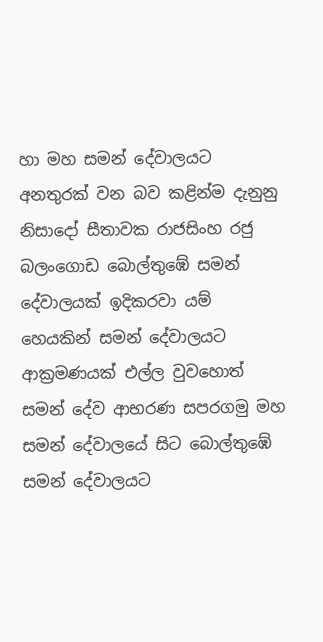හා මහ සමන් දේවාලයට අනතුරක් වන බව කළින්ම දැනුනු නිසාදෝ සීතාවක රාජසිංහ රජු බලංගොඩ බොල්තුඹේ සමන් දේවාලයක් ඉදිකරවා යම් හෙයකින් සමන් දේවාලයට ආක්‍රමණයක් එල්ල වුවහොත් සමන් දේව ආභරණ සපරගමු මහ සමන් දේවාලයේ සිට බොල්තුඹේ සමන් දේවාලයට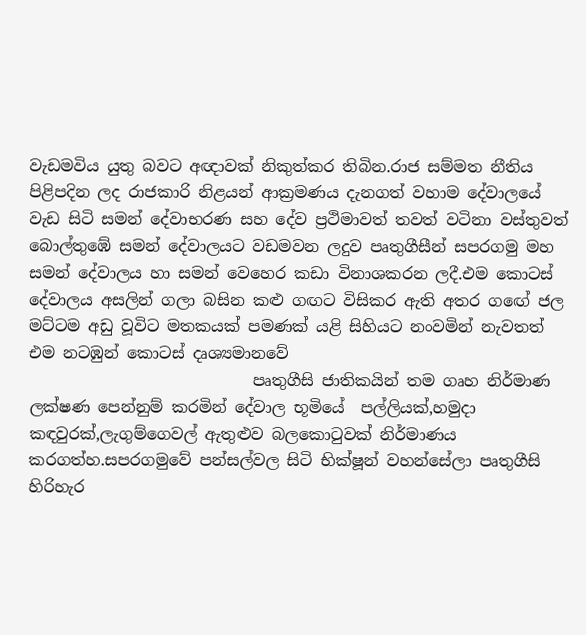වැඩමවිය යුතු බවට අඥාවක් නිකුත්කර තිබින.රාජ සම්මත නීතිය පිළිපදින ලද රාජකාරි නිළයන් ආක්‍රමණය දැනගත් වහාම දේවාලයේ වැඩ සිටි සමන් දේවාභරණ සහ දේව ප්‍රථිමාවත් තවත් වටිනා වස්තුවත් බොල්තුඹේ සමන් දේවාලයට වඩමවන ලදුව පෘතුගීසීන් සපරගමු මහ සමන් දේවාලය හා සමන් වෙහෙර කඩා විනාශකරන ලදී.එම කොටස් දේවාලය අසලින් ගලා බසින කළු ගඟට විසිකර ඇති අතර ගඟේ ජල මට්ටම අඩු වූවිට මතකයක් පමණක් යළි සිහියට නංවමින් නැවතත් එම නටඹුන් කොටස් දෘශ්‍යමානවේ
                            පෘතුගීසි ජාතිකයින් තම ගෘහ නිර්මාණ ලක්ෂණ පෙන්නුම් කරමින් දේවාල භූමියේ  පල්ලියක්,හමුදා කඳවුරක්,ලැගුම්ගෙවල් ඇතුළුව බලකොටුවක් නිර්මාණය කරගත්හ.සපරගමුවේ පන්සල්වල සිටි භික්ෂූන් වහන්සේලා පෘතුගීසි හිරිහැර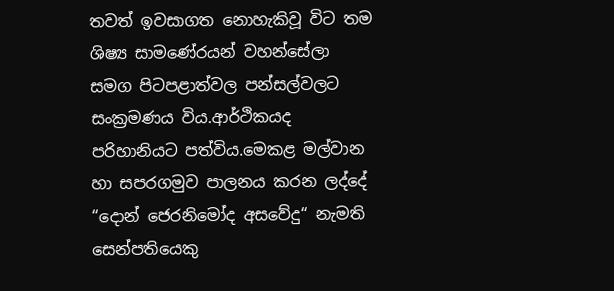තවත් ඉවසාගත නොහැකිවූ විට තම ශිෂ්‍ය සාමණේරයන් වහන්සේලා සමග පිටපළාත්වල පන්සල්වලට සංක්‍රමණය විය.ආර්ථිකයද පරිහානියට පත්විය.මෙකළ මල්වාන හා සපරගමුව පාලනය කරන ලද්දේ “දොන් ජෙරනිමෝද අසවේදු“ නැමති සෙන්පතියෙකු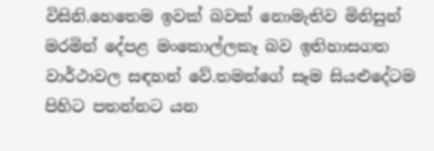විසිනි.හෙතෙම ඉවක් බවක් නොමැතිව මිනිසුන් මරමින් දේපළ මංකොල්ලකෑ බව ඉතිහාසගත වාර්ථාවල සඳහන් වේ.තමන්ගේ සෑම සියළුදේටම පිහිට පතන්නට යන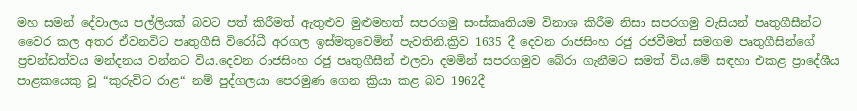මහ සමන් දේවාලය පල්ලියක් බවට පත් කිරීමත් ඇතුළුව මුළුමහත් සපරගමු සංස්කෘතියම විනාශ කිරීම නිසා සපරගමු වැසියන් පෘතුගීසීන්ට වෛර කල අතර ඒවනවිට පෘතුගීසි විරෝධී අරගල ඉස්මතුවෙමින් පැවතිනි.ක්‍රිව 1635 දී දෙවන රාජසිංහ රජු රජවීමත් සමගම පෘතුගීසින්ගේ ප්‍රචන්ඩත්වය මන්දනය වන්නට විය.දෙවන රාජසිංහ රජු පෘතුගීසීන් එලවා දමමින් සපරගමුව බේරා ගැනීමට සමත් විය.මේ සඳහා එකළ ප්‍රාදේශීය පාළකයෙකු වූ “කුරුවිට රාළ“ නම් පුද්ගලයා පෙරමුණ ගෙන ක්‍රියා කළ බව 1962දී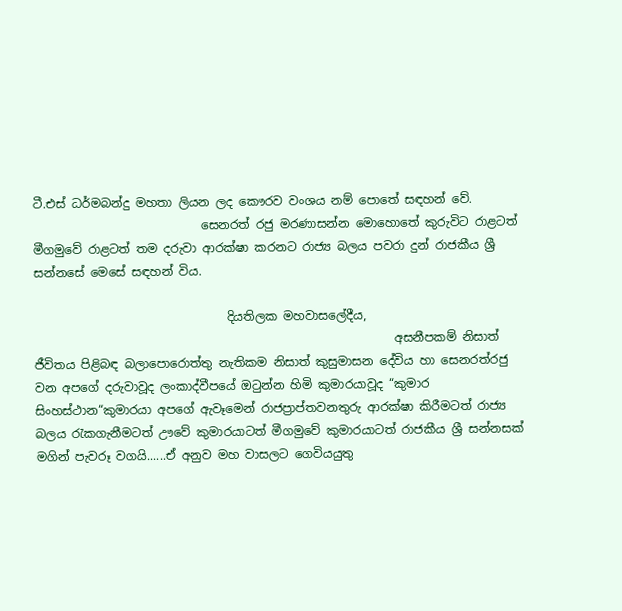ටී.එස් ධර්මබන්දු මහතා ලියන ලද කෞරව වංශය නම් පොතේ සඳහන් වේ.
                            සෙනරත් රජු මරණාසන්න මොහොතේ කුරුවිට රාළටත් මීගමුවේ රාළටත් තම දරුවා ආරක්ෂා කරනට රාජ්‍ය බලය පවරා දුන් රාජකීය ශ්‍රී සන්නසේ මෙසේ සඳහන් විය.

                                දියතිලක මහවාසලේදීය,
                                                            අසනීපකම් නිසාත් ජීවිතය පිළිබඳ බලාපොරොත්තු නැතිකම නිසාත් කුසුමාසන දේවිය හා සෙනරත්රජු වන අපගේ දරුවාවූද ලංකාද්වීපයේ ඔටුන්න හිමි කුමාරයාවූද “කුමාර සිංහස්ථාන“කුමාරයා අපගේ ඇවෑමෙන් රාජප්‍රාප්තවනතුරු ආරක්ෂා කිරීමටත් රාජ්‍ය බලය රැකගැනීමටත් ඌවේ කුමාරයාටත් මීගමුවේ කුමාරයාටත් රාජකීය ශ්‍රී සන්නසක් මගින් පැවරූ වගයි......ඒ අනුව මහ වාසලට ගෙවියයුතු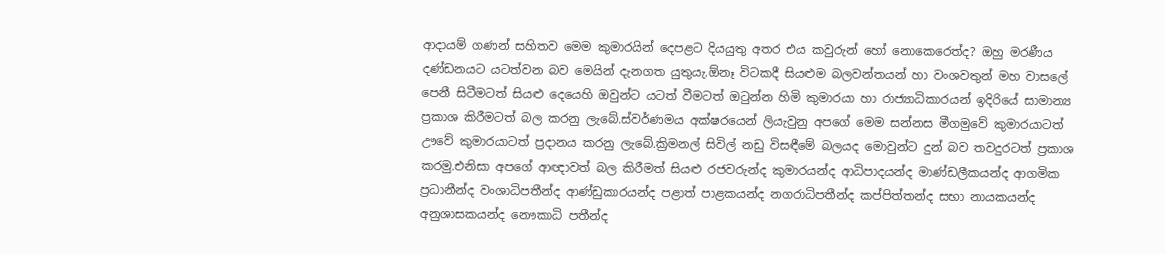ආදායම් ගණන් සහිතව මෙම කුමාරයින් දෙපළට දියයුතු අතර එය කවුරුන් හෝ නොකෙරෙත්ද? ඔහු මරණීය දණ්ඩනයට යටත්වන බව මෙයින් දැනගත යුතුයැ.ඕනෑ විටකදී සියළුම බලවන්තයන් හා වංශවතුන් මහ වාසලේ පෙනී සිටීමටත් සියළු දෙයෙහි ඔවුන්ට යටත් වීමටත් ඔටුන්න හිමි කුමාරයා හා රාජ්‍යාධිකාරයන් ඉදිරියේ සාමාන්‍ය ප්‍රකාශ කිරීමටත් බල කරනු ලැබේ.ස්වර්ණමය අක්ෂරයෙන් ලියැවුනු අපගේ මෙම සන්නස මීගමුවේ කුමාරයාටත් ඌවේ කුමාරයාටත් ප්‍රදානය කරනු ලැබේ.ක්‍රිමනල් සිවිල් නඩු විසඳීමේ බලයද මොවුන්ට දුන් බව තවදුරටත් ප්‍රකාශ කරමු.එනිසා අපගේ ආඥාවත් බල කිරීමත් සියළු රජවරුන්ද කුමාරයන්ද ආධිපාදයන්ද මාණ්ඩලීකයන්ද ආගමික ප්‍රධානීන්ද වංශාධිපතීන්ද ආණ්ඩුකාරයන්ද පළාත් පාළකයන්ද නගරාධිපතීන්ද කප්පිත්තන්ද සභා නායකයන්ද අනුශාසකයන්ද නෞකාධි පතීන්ද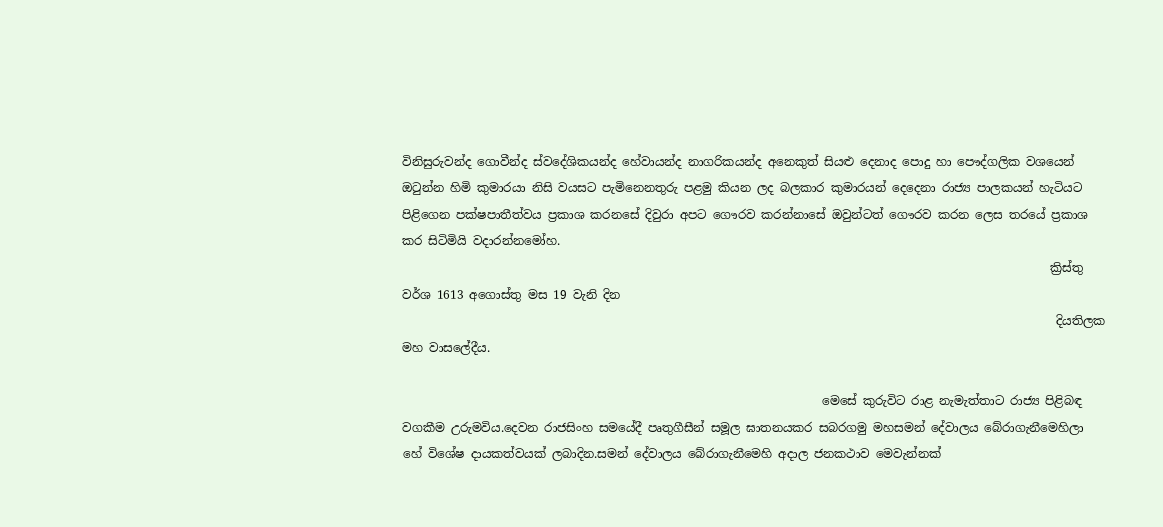විනිසුරුවන්ද ගොවීන්ද ස්වදේශිකයන්ද හේවායන්ද නාගරිකයන්ද අනෙකුත් සියළු දෙනාද පොදු හා පෞද්ගලික වශයෙන් ඔටුන්න හිමි කුමාරයා නිසි වයසට පැමිනෙනතුරු පළමු කියන ලද බලකාර කුමාරයන් දෙදෙනා රාජ්‍ය පාලකයන් හැටියට පිළිගෙන පක්ෂපාතීත්වය ප්‍රකාශ කරනසේ දිවුරා අපට ගෞරව කරන්නාසේ ඔවුන්ටත් ගෞරව කරන ලෙස තරයේ ප්‍රකාශ කර සිටිමියි වදාරන්නමෝහ.
                                                                                                            ක්‍රිස්තු වර්ශ 1613 අගොස්තු මස 19 වැනි දින
                                                                                                             දියතිලක මහ වාසලේදීය.

                                                                      මෙසේ කුරුවිට රාළ නැමැත්තාට රාජ්‍ය පිළිබඳ වගකීම උරුමවිය.දෙවන රාජසිංහ සමයේදී පෘතුගීසීන් සමූල ඝාතනයකර සබරගමු මහසමන් දේවාලය බේරාගැනීමෙහිලා හේ විශේෂ දායකත්වයක් ලබාදින.සමන් දේවාලය බේරාගැනීමෙහි අදාල ජනකථාව මෙවැන්නක්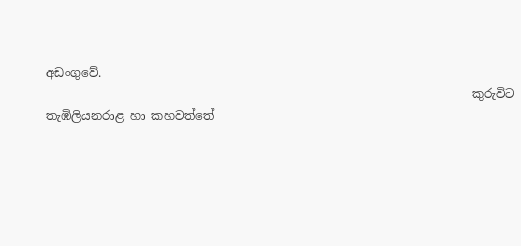අඩංගුවේ.
                                                                       කුරුවිට තැඹිලියනරාළ හා කහවත්තේ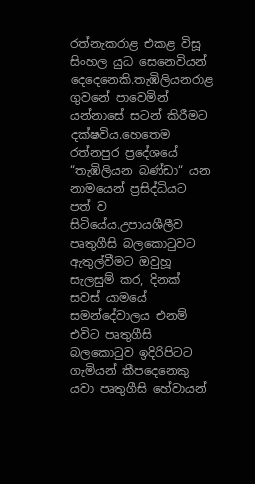රත්නැකරාළ එකළ විසූ සිංහල යුධ සෙනෙවියන් දෙදෙනෙකි.තැඹිලියනරාළ ගුවනේ පාවෙමින් යන්නාසේ සටන් කිරීමට දක්ෂවිය.හෙතෙම රත්නපුර ප්‍රදේශයේ “තැඹිලියන බණ්ඩා“ යන නාමයෙන් ප්‍රසිද්ධියට පත් ව සිටියේය.උපායශීලීව පෘතුගීසි බලකොටුවට ඇතුල්වීමට ඔවුහූ සැලසුම් කර, දිනක් සවස් යාමයේ සමන්දේවාලය එනම් එවිට පෘතුගීසි බලකොටුව ඉදිරිපිටට ගැමියන් කීපදෙනෙකු යවා පෘතුගීසි හේවායන්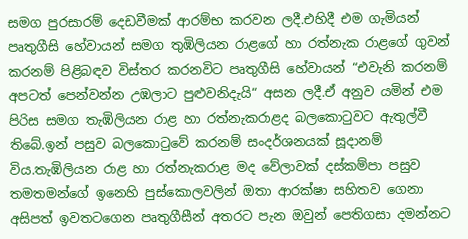සමග පුරසාරම් දෙඩවීමක් ආරම්භ කරවන ලදී.එහිදී එම ගැමියන් පෘතුගීසි හේවායන් සමග තුඹිලියන රාළගේ හා රත්නැක රාළගේ ගුවන් කරනම් පිළිබඳව විස්තර කරනවිට පෘතුගීසි හේවායන් “එවැනි කරනම් අපටත් පෙන්වන්න උඹලාට පුළුවනිදැයි“ අසන ලදී.ඒ අනුව යමින් එම පිරිස සමග තැඹිලියන රාළ හා රත්නැකරාළද බලකොටුවට ඇතුල්වී තිබේ.ඉන් පසුව බලකොටුවේ කරනම් සංදර්ශනයක් සූදානම් විය.තැඹිලියන රාළ හා රත්නැකරාළ මද වේලාවක් දස්කම්පා පසුව තමතමන්ගේ ඉනෙහි පුස්කොලවලින් ඔතා ආරක්ෂා සහිතව ගෙනා අසිපත් ඉවතටගෙන පෘතුගීසීන් අතරට පැන ඔවුන් පෙතිගසා දමන්නට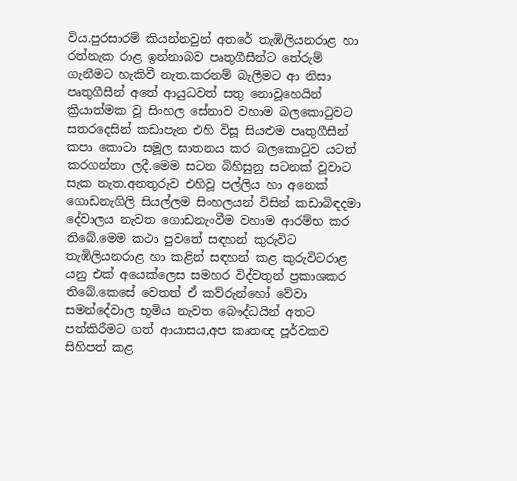විය.පුරසාරම් කියන්නවුන් අතරේ තැඹිලියනරාළ හා රත්නැක රාළ ඉන්නාබව පෘතුගීසීන්ට තේරුම් ගැනීමට හැකිවී නැත.කරනම් බැලීමට ආ නිසා පෘතුගීසීන් අතේ ආයුධවත් සතු නොවූහෙයින් ක්‍රියාත්මක වූ සිංහල සේනාව වහාම බලකොටුවට සතරදෙසින් කඩාපැන එහි විසූ සියළුම පෘතුගීසීන් කපා කොටා සමූල ඝාතනය කර බලකොටුව යටත් කරගන්නා ලදී.මෙම සටන බිහිසුනු සටනක් වූවාට සැක නැත.අනතුරුව එහිවූ පල්ලිය හා අනෙක් ගොඩනැගිලි සියල්ලම සිංහලයන් විසින් කඩාබිඳදමා දේවාලය නැවත ගොඩනැංවීම වහාම ආරම්භ කර තිබේ.මෙම කථා පුවතේ සඳහන් කුරුවිට තැඹිලියනරාළ හා කළින් සඳහන් කළ කුරුවිටරාළ යනු එක් අයෙක්ලෙස සමහර විද්වතුන් ප්‍රකාශකර තිබේ.කෙසේ වෙතත් ඒ කව්රුන්හෝ වේවා සමන්දේවාල භූමිය නැවත බෞද්ධයින් අතට පත්කිරීමට ගත් ආයාසය,අප කෘතඥ පූර්වකව සිහිපත් කළ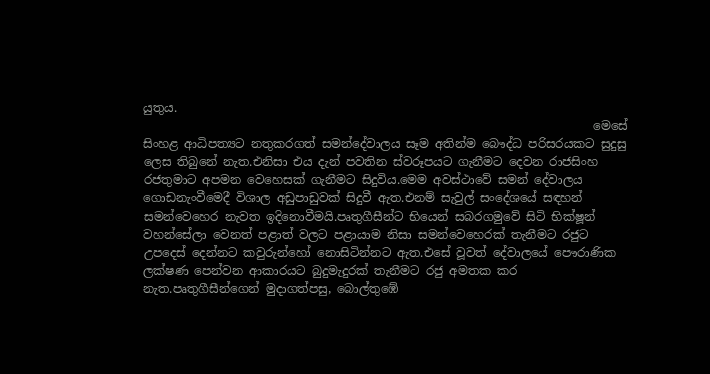යුතුය.
                                                                           මෙසේ සිංහළ ආධිපත්‍යට නතුකරගත් සමන්දේවාලය සෑම අතින්ම බෞද්ධ පරිසරයකට සුදුසු ලෙස තිබුනේ නැත.එනිසා එය දැන් පවතින ස්වරූපයට ගැනීමට දෙවන රාජසිංහ රජතුමාට අපමන වෙහෙසක් ගැනීමට සිදුවිය.මෙම අවස්ථාවේ සමන් දේවාලය ගොඩනැංවීමෙදී විශාල අඩුපාඩුවක් සිදුවී ඇත.එනම් සැවුල් සංදේශයේ සඳහන් සමන්වෙහෙර නැවත ඉදිනොවීමයි.පෘතුගීසීන්ට භියෙන් සබරගමුවේ සිටි භික්ෂූන් වහන්සේලා වෙනත් පළාත් වලට පළායාම නිසා සමන්වෙහෙරක් තැනීමට රජුට උපදෙස් දෙන්නට කවුරුන්හෝ නොසිටින්නට ඇත.එසේ වූවත් දේවාලයේ පෞරාණික ලක්ෂණ පෙන්වන ආකාරයට බුදුමැදුරක් තැනීමට රජු අමතක කර නැත.පෘතුගීසීන්ගෙන් මුදාගත්පසු, බොල්තුඹේ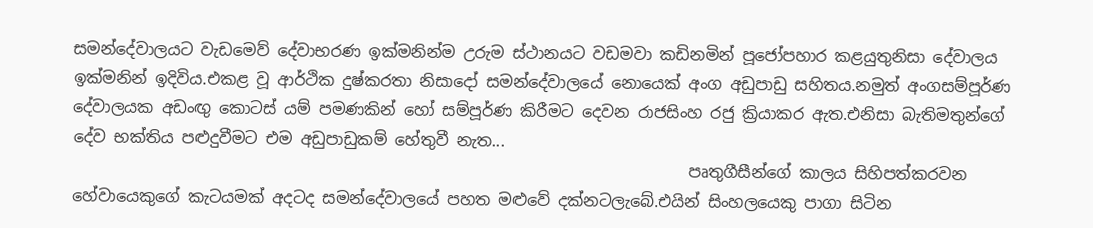සමන්දේවාලයට වැඩමෙව් දේවාභරණ ඉක්මනින්ම උරුම ස්ථානයට වඩමවා කඩිනමින් පූජෝපහාර කළයුතුනිසා දේවාලය ඉක්මනින් ඉදිවිය.එකළ වූ ආර්ථික දුෂ්කරතා නිසාදෝ සමන්දේවාලයේ නොයෙක් අංග අඩුපාඩු සහිතය.නමුත් අංගසම්පූර්ණ දේවාලයක අඩංඟු කොටස් යම් පමණකින් හෝ සම්පූර්ණ කිරීමට දෙවන රාජසිංහ රජු ක්‍රියාකර ඇත.එනිසා බැතිමතුන්ගේ දේව භක්තිය පළුදුවීමට එම අඩුපාඩුකම් හේතුවී නැත...
                                                                             පෘතුගීසීන්ගේ කාලය සිහිපත්කරවන හේවායෙකුගේ කැටයමක් අදටද සමන්දේවාලයේ පහත මළුවේ දක්නටලැබේ.එයින් සිංහලයෙකු පාගා සිටින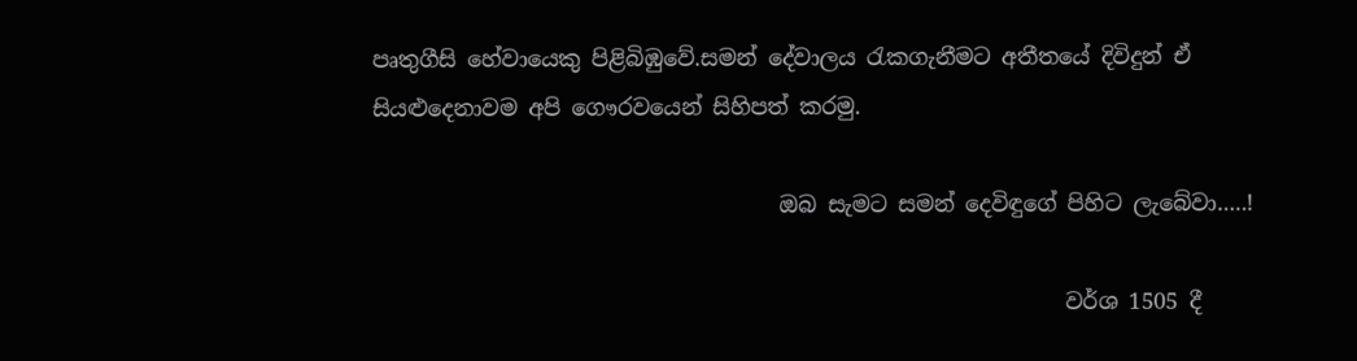පෘතුගීසි හේවායෙකු පිළිබිඹුවේ.සමන් දේවාලය රැකගැනීමට අතීතයේ දිවිදුන් ඒ සියළුදෙනාවම අපි ගෞරවයෙන් සිහිපත් කරමු.

                                     ඔබ සැමට සමන් දෙවිඳුගේ පිහිට ලැබේවා.....!

                                                               වර්ශ 1505 දී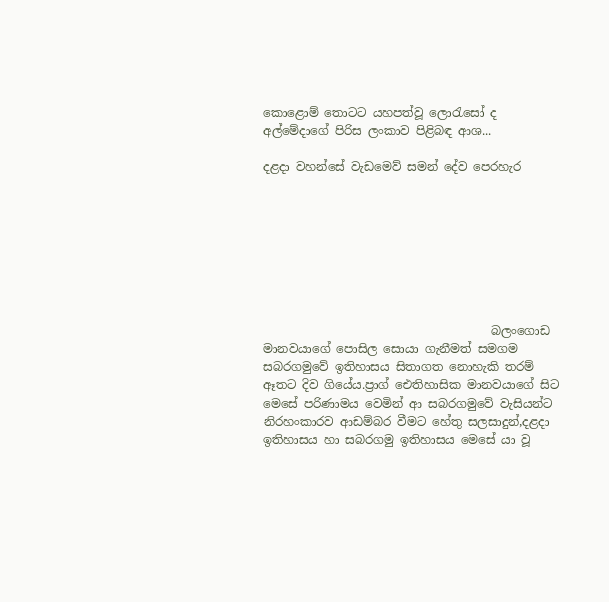කොළොම් තොටට යහපත්වූ ලොරැසෝ ද අල්මේදාගේ පිරිස ලංකාව පිළිබඳ ආශ...

දළදා වහන්සේ වැඩමෙව් සමන් දේව පෙරහැර








                                      බලංගොඩ මානවයාගේ පොසිල සොයා ගැනීමත් සමගම සබරගමුවේ ඉතිහාසය සිතාගත නොහැකි තරම් ඈතට දිව ගියේය.ප්‍රාග් ඓතිහාසික මානවයාගේ සිට මෙසේ පරිණාමය වෙමින් ආ සබරගමුවේ වැසියන්ට නිරහංකාරව ආඩම්බර වීමට හේතු සලසාදුන්,දළදා ඉතිහාසය හා සබරගමු ඉතිහාසය මෙසේ යා වූ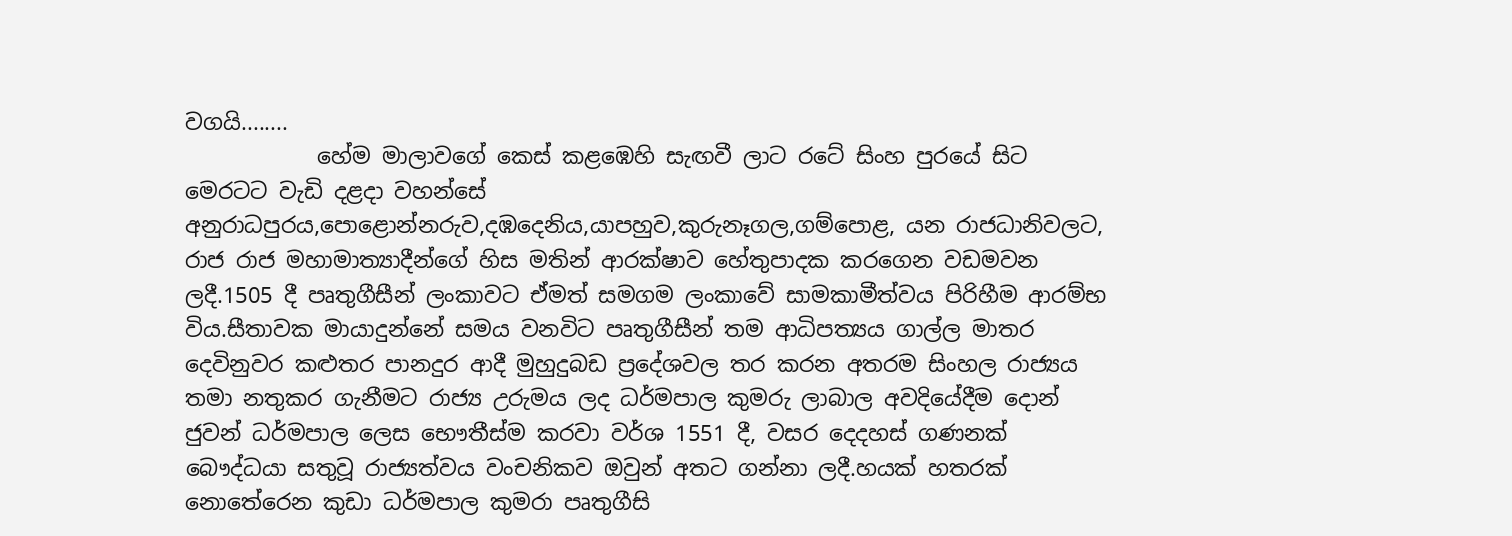වගයි........
            හේම මාලාවගේ කෙස් කළඹෙහි සැඟවී ලාට රටේ සිංහ පුරයේ සිට මෙරටට වැඩි දළදා වහන්සේ අනුරාධපුරය,පොළොන්නරුව,දඹදෙනිය,යාපහුව,කුරුනෑගල,ගම්පොළ, යන රාජධානිවලට, රාජ රාජ මහාමාත්‍යාදීන්ගේ හිස මතින් ආරක්ෂාව හේතුපාදක කරගෙන වඩමවන ලදී.1505 දී පෘතුගීසීන් ලංකාවට ඒමත් සමගම ලංකාවේ සාමකාමීත්වය පිරිහීම ආරම්භ විය.සීතාවක මායාදුන්නේ සමය වනවිට පෘතුගීසීන් තම ආධිපත්‍යය ගාල්ල මාතර දෙවිනුවර කළුතර පානදුර ආදී මුහුදුබඩ ප්‍රදේශවල තර කරන අතරම සිංහල රාජ්‍යය තමා නතුකර ගැනීමට රාජ්‍ය උරුමය ලද ධර්මපාල කුමරු ලාබාල අවදියේදීම දොන් ජුවන් ධර්මපාල ලෙස භෞතීස්ම කරවා වර්ශ 1551 දී, වසර දෙදහස් ගණනක් බෞද්ධයා සතුවූ රාජ්‍යත්වය වංචනිකව ඔවුන් අතට ගන්නා ලදී.හයක් හතරක් නොතේරෙන කුඩා ධර්මපාල කුමරා පෘතුගීසි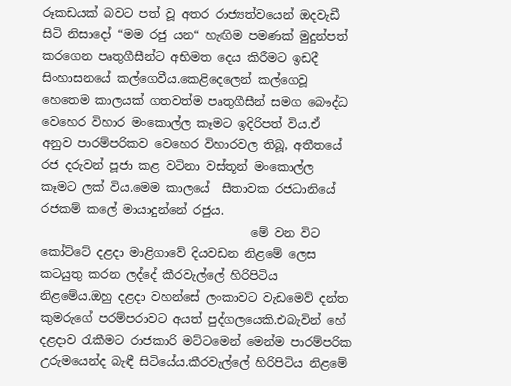රූකඩයක් බවට පත් වූ අතර රාජ්‍යත්වයෙන් ඔදවැඩී සිටි නිසාදෝ “මම රජු යන“ හැඟිම පමණක් මුදුන්පත් කරගෙන පෘතුගීසීන්ට අභිමත දෙය කිරීමට ඉඩදී සිංහාසනයේ කල්ගෙවීය.කෙළිදෙලෙන් කල්ගෙවූ හෙතෙම කාලයක් ගතවත්ම පෘතුගීසීන් සමග බෞද්ධ වෙහෙර විහාර මංකොල්ල කෑමට ඉදිරිපත් විය.ඒ අනුව පාරම්පරිකව වෙහෙර විහාරවල තිබූ, අතීතයේ රජ දරුවන් පූජා කළ වටිනා වස්තූන් මංකොල්ල කෑමට ලක් විය.මෙම කාලයේ  සීතාවක රජධානියේ රජකම් කලේ මායාදුන්නේ රජුය.
                                   මේ වන විට කෝට්ටේ දළදා මාළිගාවේ දියවඩන නිළමේ ලෙස කටයුතු කරන ලද්දේ කීරවැල්ලේ හිරිපිටිය නිළමේය.ඔහු දළදා වහන්සේ ලංකාවට වැඩමෙව් දන්ත කුමරුගේ පරම්පරාවට අයත් පුද්ගලයෙකි.එබැවින් හේ දළදාව රැකීමට රාජකාරි මට්ටමෙන් මෙන්ම පාරම්පරික උරුමයෙන්ද බැඳී සිටියේය.කීරවැල්ලේ හිරිපිටිය නිළමේ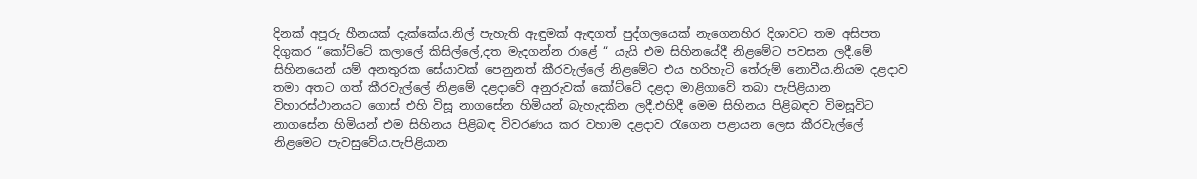දිනක් අපූරු හීනයක් දැක්කේය.නිල් පැහැති ඇඳුමක් ඇඳගත් පුද්ගලයෙක් නැගෙනහිර දිශාවට තම අසිපත දිගුකර “කෝට්ටේ කලාලේ කිසිල්ලේ,දත මැදගන්න රාළේ “ යැයි එම සිහිනයේදී නිළමේට පවසන ලදී.මේ සිහිනයෙන් යම් අනතුරක සේයාවක් පෙනුනත් කීරවැල්ලේ නිළමේට එය හරිහැටි තේරුම් නොවීය.නියම දළදාව තමා අතට ගත් කීරවැල්ලේ නිළමේ දළදාවේ අනුරුවක් කෝට්ටේ දළදා මාළිගාවේ තබා පැපිළියාන විහාරස්ථානයට ගොස් එහි විසූ නාගසේන හිමියන් බැහැදකින ලදී.එහිදී මෙම සිහිනය පිළිබඳව විමසූවිට නාගසේන හිමියන් එම සිහිනය පිළිබඳ විවරණය කර වහාම දළදාව රැගෙන පළායන ලෙස කීරවැල්ලේ නිළමෙට පැවසුවේය.පැපිළියාන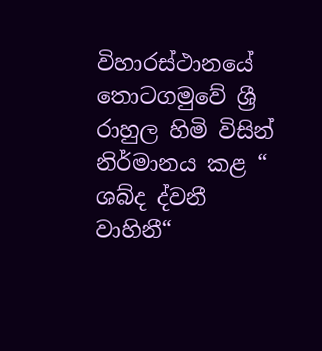විහාරස්ථානයේ තොටගමුවේ ශ්‍රී රාහුල හිමි විසින් නිර්මානය කළ “ ශබ්ද ද්වනී වාහිනී“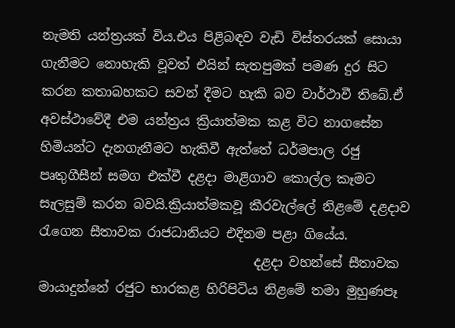නැමති යන්ත්‍රයක් විය.එය පිළිබඳව වැඩි විස්තරයක් සොයා ගැනීමට නොහැකි වූවත් එයින් සැතපුමක් පමණ දුර සිට කරන කතාබහකට සවන් දීමට හැකි බව වාර්ථාවී තිබේ.ඒ අවස්ථාවේදී එම යන්ත්‍රය ක්‍රියාත්මක කළ විට නාගසේන හිමියන්ට දැනගැනීමට හැකිවී ඇත්තේ ධර්මපාල රජු පෘතුගීසීන් සමග එක්වී දළදා මාළිගාව කොල්ල කෑමට සැලසුම් කරන බවයි.ක්‍රියාත්මකවූ කීරවැල්ලේ නිළමේ දළදාව රැගෙන සීතාවක රාජධානියට එදිනම පළා ගියේය.
                                 දළදා වහන්සේ සීතාවක මායාදුන්නේ රජුට භාරකළ හිරිපිටිය නිළමේ තමා මුහුණපෑ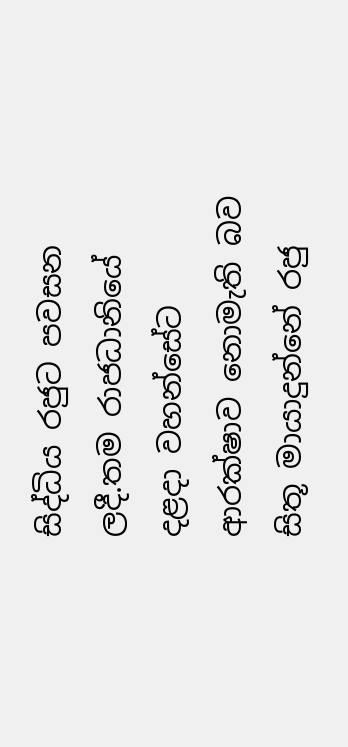සිද්ධිය රජුට පවසන ලදී.තම රාජධානියේ දළදා වහන්සේට ආරක්ෂාව නොමැති බව සිතූ මායාදුන්නේ රජු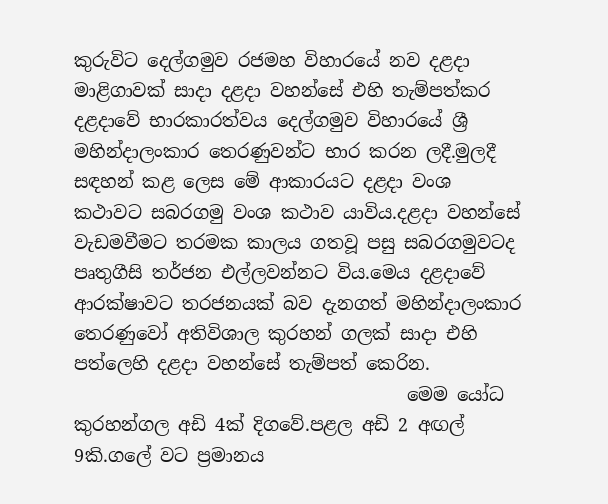කුරුවිට දෙල්ගමුව රජමහ විහාරයේ නව දළදා මාළිගාවක් සාදා දළදා වහන්සේ එහි තැම්පත්කර දළදාවේ භාරකාරත්වය දෙල්ගමුව විහාරයේ ශ්‍රී මහින්දාලංකාර තෙරණුවන්ට භාර කරන ලදී.මුලදී සඳහන් කළ ලෙස මේ ආකාරයට දළදා වංශ කථාවට සබරගමු වංශ කථාව යාවිය.දළදා වහන්සේ වැඩමවීමට තරමක කාලය ගතවූ පසු සබරගමුවටද පෘතුගීසි තර්ජන එල්ලවන්නට විය.මෙය දළදාවේ ආරක්ෂාවට තරජනයක් බව දැනගත් මහින්දාලංකාර තෙරණුවෝ අතිවිශාල කුරහන් ගලක් සාදා එහි පත්ලෙහි දළදා වහන්සේ තැම්පත් කෙරින.
                                     මෙම යෝධ කුරහන්ගල අඩි 4ක් දිගවේ.පළල අඩි 2 අඟල් 9කි.ගලේ වට ප්‍රමානය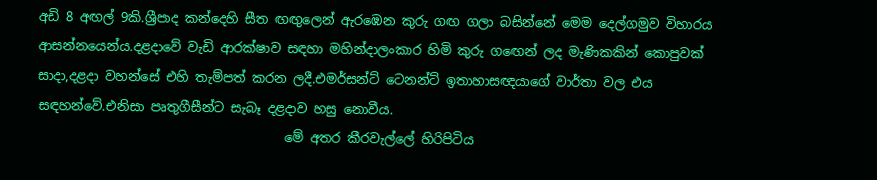අඩි 8 අඟල් 9කි.ශ්‍රීපාද කන්දෙහි සීත ඟඟුලෙන් ඇරඹෙන කුරු ගඟ ගලා බසින්නේ මෙම දෙල්ගමුව විහාරය ආසන්නයෙන්ය.දළදාවේ වැඩි ආරක්ෂාව සඳහා මහින්දාලංකාර හිමි කුරු ගඟෙන් ලද මැණිකකින් කොපුවක් සාදා,දළදා වහන්සේ එහි තැම්පත් කරන ලදී.එමර්සන්ට් ටෙනන්ට් ඉතාහාසඥයාගේ වාර්තා වල එය සඳහන්වේ.එනිසා පෘතුගීසීන්ට සැබෑ දළදාව හසු නොවීය.
                                      මේ අතර කීරවැල්ලේ හිරිපිටිය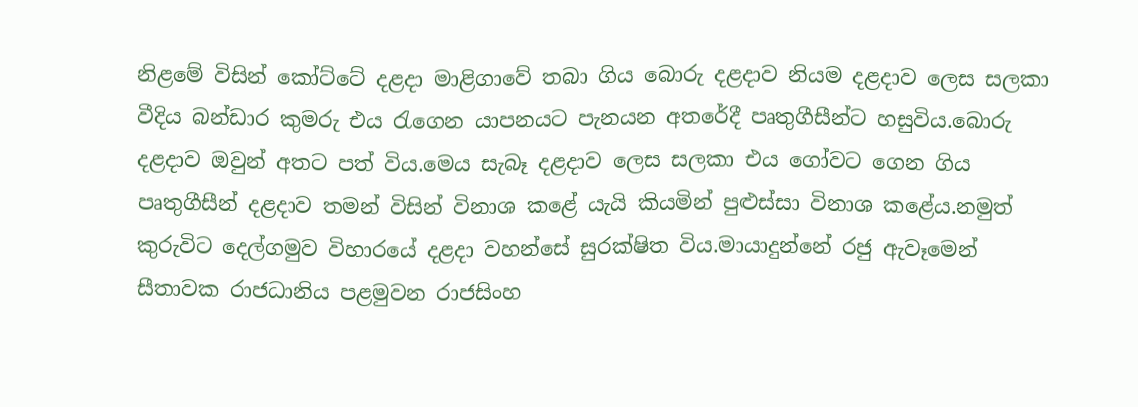නිළමේ විසින් කෝට්ටේ දළදා මාළිගාවේ තබා ගිය බොරු දළදාව නියම දළදාව ලෙස සලකා වීදිය බන්ඩාර කුමරු එය රැගෙන යාපනයට පැනයන අතරේදී පෘතුගීසීන්ට හසුවිය.බොරු දළදාව ඔවුන් අතට පත් විය.මෙය සැබෑ දළදාව ලෙස සලකා එය ගෝවට ගෙන ගිය පෘතුගීසීන් දළදාව තමන් විසින් විනාශ කළේ යැයි කියමින් පුළුස්සා විනාශ කළේය.නමුත් කුරුවිට දෙල්ගමුව විහාරයේ දළදා වහන්සේ සුරක්ෂිත විය.මායාදුන්නේ රජු ඇවෑමෙන් සීතාවක රාජධානිය පළමුවන රාජසිංහ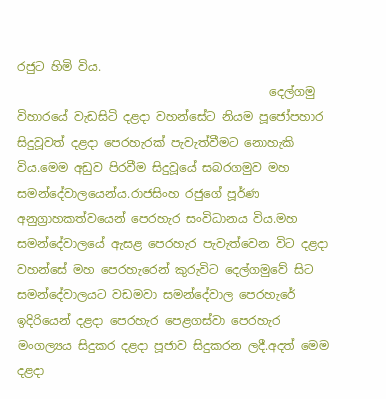රජුට හිමි විය.
                                          දෙල්ගමු විහාරයේ වැඩසිටි දළදා වහන්සේට නියම පූජෝපහාර සිදුවූවත් දළදා පෙරහැරක් පැවැත්වීමට නොහැකි විය.මෙම අඩුව පිරවීම සිදුවූයේ සබරගමුව මහ සමන්දේවාලයෙන්ය.රාජසිංහ රජුගේ පූර්ණ අනුග්‍රාහකත්වයෙන් පෙරහැර සංවිධානය විය.මහ සමන්දේවාලයේ ඇසළ පෙරහැර පැවැත්වෙන විට දළදා වහන්සේ මහ පෙරහැරෙන් කුරුවිට දෙල්ගමුවේ සිට සමන්දේවාලයට වඩමවා සමන්දේවාල පෙරහැරේ ඉදිරියෙන් දළදා පෙරහැර පෙළගස්වා පෙරහැර මංගල්‍යය සිදුකර දළදා පූජාව සිදුකරන ලදී.අදත් මෙම දළදා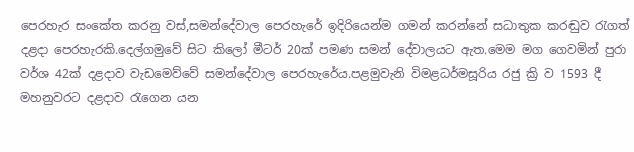පෙරහැර සංකේත කරනු වස්,සමන්දේවාල පෙරහැරේ ඉදිරියෙන්ම ගමන් කරන්නේ සධාතුක කරඬුව රැගත් දළදා පෙරහැරකි.දෙල්ගමුවේ සිට කිලෝ මීටර් 20ක් පමණ සමන් දේවාලයට ඇත.මෙම මග ගෙවමින් පුරා වර්ශ 42ක් දළදාව වැඩමෙව්වේ සමන්දේවාල පෙරහැරේය.පළමුවැනි විමළධර්මසූරිය රජු ක්‍රි ව 1593 දී මහනුවරට දළදාව රැගෙන යන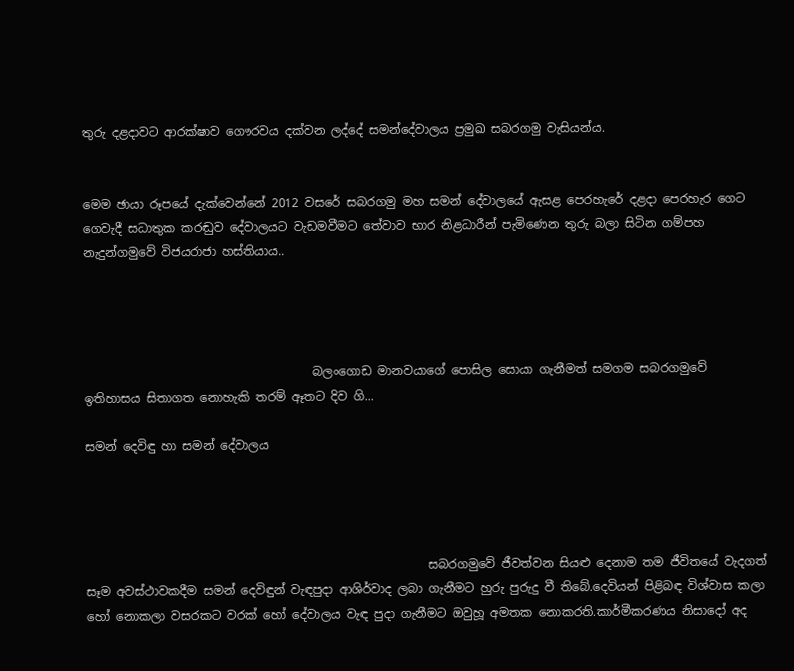තුරු දළදාවට ආරක්ෂාව ගෞරවය දක්වන ලද්දේ සමන්දේවාලය ප්‍රමුඛ සබරගමු වැසියන්ය.


මෙම ඡායා රූපයේ දැක්වෙන්නේ 2012 වසරේ සබරගමු මහ සමන් දේවාලයේ ඇසළ පෙරහැරේ දළදා පෙරහැර ගෙට ගෙවැදී සධාතුක කරඬුව දේවාලයට වැඩමවීමට තේවාව භාර නිළධාරීන් පැමිණෙන තුරු බලා සිටින ගම්පහ නැදුන්ගමුවේ විජයරාජා හස්තියාය..




                                      බලංගොඩ මානවයාගේ පොසිල සොයා ගැනීමත් සමගම සබරගමුවේ ඉතිහාසය සිතාගත නොහැකි තරම් ඈතට දිව ගි...

සමන් දෙවිඳු හා සමන් දේවාලය




                                                         සබරගමුවේ ජීවත්වන සියළු දෙනාම තම ජීවිතයේ වැදගත් සෑම අවස්ථාවකදීම සමන් දෙවිඳුන් වැඳපුදා ආශිර්වාද ලබා ගැනීමට හුරු පුරුදු වී තිබේ.දෙවියන් පිළිබඳ විශ්වාස කලා හෝ නොකලා වසරකට වරක් හෝ දේවාලය වැඳ පුදා ගැනීමට ඔවුහූ අමතක නොකරති.කාර්මීකරණය නිසාදෝ අද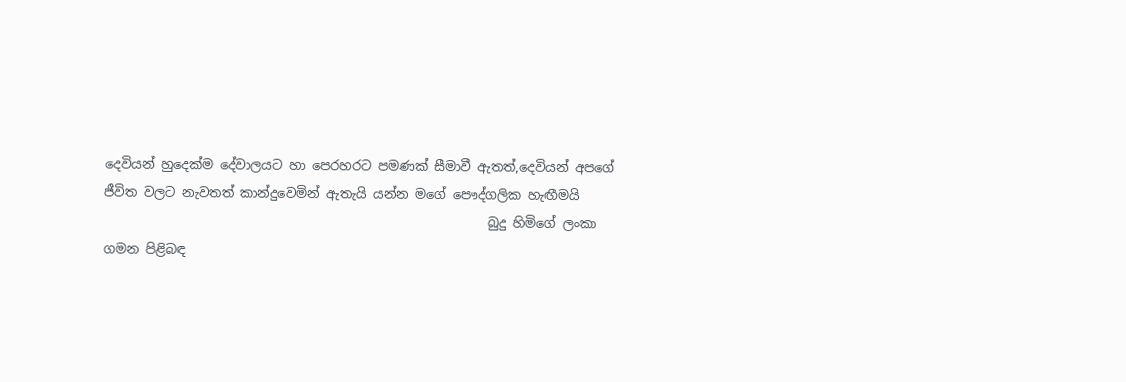දෙවියන් හුදෙක්ම දේවාලයට හා පෙරහරට පමණක් සීමාවී ඇතත්,දෙවියන් අපගේ ජීවිත වලට නැවතත් කාන්දුවෙමින් ඇතැයි යන්න මගේ පෞද්ගලික හැඟීමයි
                                                           බුදු හිමිගේ ලංකා ගමන පිළිබඳ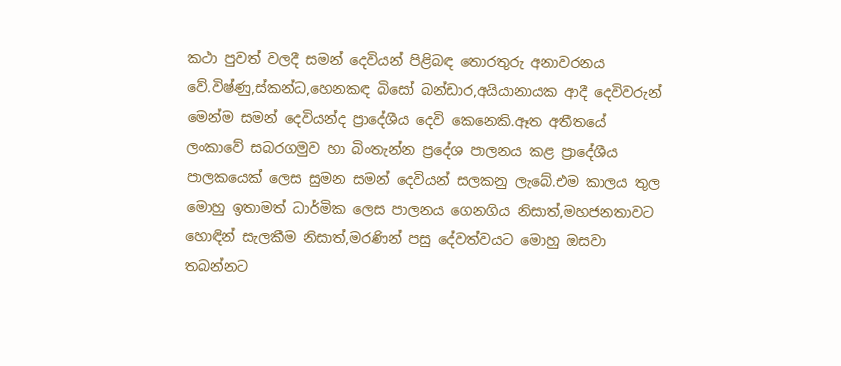කථා පුවත් වලදී සමන් දෙවියන් පිළිබඳ තොරතුරු අනාවරනය වේ.විෂ්ණු,ස්කන්ධ,හෙනකඳ බිසෝ බන්ඩාර,අයියානායක ආදී දෙවිවරුන් මෙන්ම සමන් දෙවියන්ද ප්‍රාදේශීය දෙවි කෙනෙකි.ඈත අතීතයේ ලංකාවේ සබරගමුව හා බිංතැන්න ප්‍රදේශ පාලනය කළ ප්‍රාදේශීය පාලකයෙක් ලෙස සුමන සමන් දෙවියන් සලකනු ලැබේ.එම කාලය තුල මොහු ඉතාමත් ධාර්මික ලෙස පාලනය ගෙනගිය නිසාත්,මහජනතාවට හොඳින් සැලකීම නිසාත්,මරණින් පසු දේවත්වයට මොහු ඔසවා තබන්නට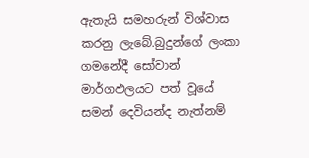ඇතැයි සමහරුන් විශ්වාස කරනු ලැබේ.බුදුන්ගේ ලංකා ගමනේදී සෝවාන් මාර්ගඵලයට පත් වූයේ සමන් දෙවියන්ද නැත්නම්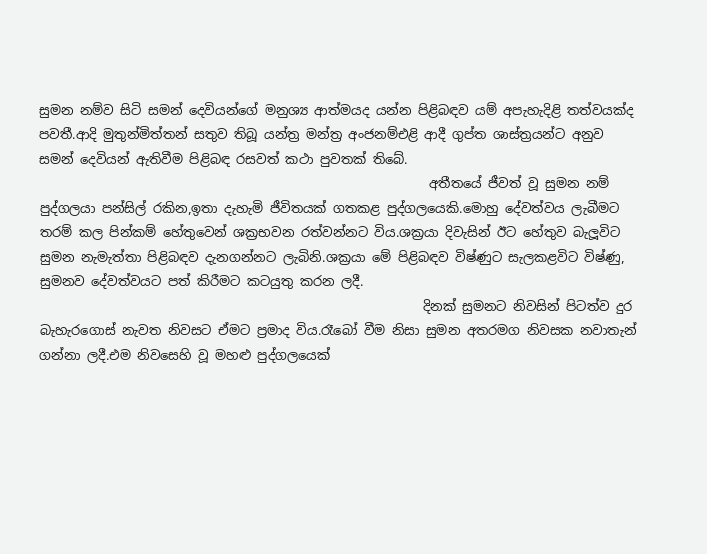සුමන නම්ව සිටි සමන් දෙවියන්ගේ මනුශ්‍ය ආත්මයද යන්න පිළිබඳව යම් අපැහැදිළි තත්වයක්ද පවතී.ආදි මුතුන්මිත්තන් සතුව තිබූ යන්ත්‍ර මන්ත්‍ර අංජනම්එළි ආදී ගුප්ත ශාස්ත්‍රයන්ට අනුව සමන් දෙවියන් ඇතිවීම පිළිබඳ රසවත් කථා පුවතක් තිබේ.
                                                            අතීතයේ ජීවත් වූ සුමන නම් පුද්ගලයා පන්සිල් රකින,ඉතා දැහැමි ජීවිතයක් ගතකළ පුද්ගලයෙකි.මොහු දේවත්වය ලැබීමට තරම් කල පින්කම් හේතුවෙන් ශක්‍රභවන රත්වන්නට විය.ශක්‍රයා දිවැසින් ඊට හේතුව බැලූවිට සුමන නැමැත්තා පිළිබඳව දැනගන්නට ලැබිනි.ශක්‍රයා මේ පිළිබඳව විෂ්ණුට සැලකළවිට විෂ්ණු, සුමනව දේවත්වයට පත් කිරීමට කටයුතු කරන ලදී.
                                                           දිනක් සුමනට නිවසින් පිටත්ව දුර බැහැරගොස් නැවත නිවසට ඒමට ප්‍රමාද විය.රෑබෝ වීම නිසා සුමන අතරමග නිවසක නවාතැන් ගන්නා ලදී.එම නිවසෙහි වූ මහළු පුද්ගලයෙක්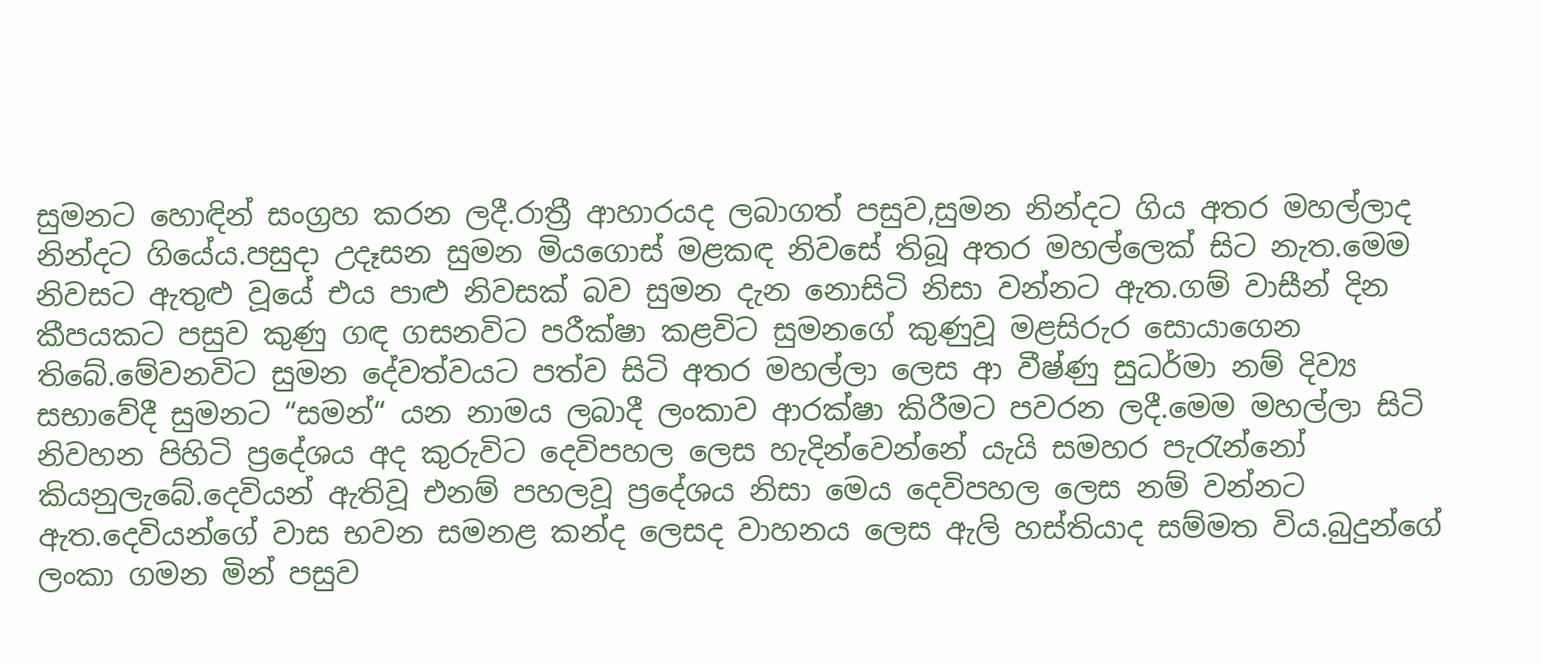සුමනට හොඳින් සංග්‍රහ කරන ලදී.රාත්‍රී ආහාරයද ලබාගත් පසුව,සුමන නින්දට ගිය අතර මහල්ලාද නින්දට ගියේය.පසුදා උදෑසන සුමන මියගොස් මළකඳ නිවසේ තිබූ අතර මහල්ලෙක් සිට නැත.මෙම නිවසට ඇතුළු වූයේ එය පාළු නිවසක් බව සුමන දැන නොසිටි නිසා වන්නට ඇත.ගම් වාසීන් දින කීපයකට පසුව කුණු ගඳ ගසනවිට පරීක්ෂා කළවිට සුමනගේ කුණුවූ මළසිරුර සොයාගෙන තිබේ.මේවනවිට සුමන දේවත්වයට පත්ව සිටි අතර මහල්ලා ලෙස ආ වීෂ්ණු සුධර්මා නම් දිව්‍ය සභාවේදී සුමනට “සමන්“ යන නාමය ලබාදී ලංකාව ආරක්ෂා කිරීමට පවරන ලදී.මෙම මහල්ලා සිටි නිවහන පිහිටි ප්‍රදේශය අද කුරුවිට දෙවිපහල ලෙස හැදින්වෙන්නේ යැයි සමහර පැරැන්නෝ කියනුලැබේ.දෙවියන් ඇතිවූ එනම් පහලවූ ප්‍රදේශය නිසා මෙය දෙවිපහල ලෙස නම් වන්නට ඇත.දෙවියන්ගේ වාස භවන සමනළ කන්ද ලෙසද වාහනය ලෙස ඇලි හස්තියාද සම්මත විය.බුදුන්ගේ ලංකා ගමන මින් පසුව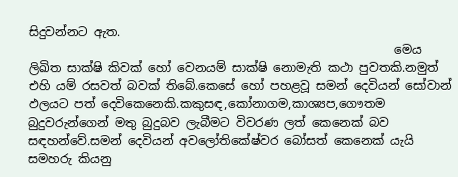සිදුවන්නට ඇත.
                                                             මෙය ලිඛිත සාක්ෂි කිවක් හෝ වෙනයම් සාක්ෂි නොමැති කථා පුවතකි.නමුත් එහි යම් රසවත් බවක් තිබේ.කෙසේ හෝ පහළවූ සමන් දෙවියන් සෝවාන් ඵලයට පත් දෙවිකෙනෙකි.කකුසඳ,කෝනාගම,කාශ්‍යප,ගෞතම බුදුවරුන්ගෙන් මතු බුදුබව ලැබීමට විවරණ ලත් කෙනෙක් බව සඳහන්වේ.සමන් දෙවියන් අවලෝතිකේෂ්වර බෝසත් කෙනෙක් යැයි සමහරු කියනු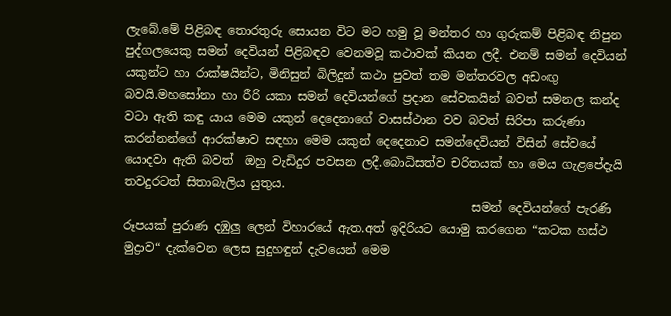ලැබේ.මේ පිළිබඳ තොරතුරු සොයන විට මට හමු වූ මන්තර හා ගුරුකම් පිළිබඳ නිපුන පුද්ගලයෙකු සමන් දෙවියන් පිළිබඳව වෙනමවූ කථාවක් කියන ලදී. එනම් සමන් දෙවියන් යකුන්ට හා රාක්ෂයින්ට, මිනිසුන් බිලිදුන් කථා පුවත් තම මන්තරවල අඩංඟු බවයි.මහසෝනා හා රීරි යකා සමන් දෙවියන්ගේ ප්‍රදාන සේවකයින් බවත් සමනල කන්ද වටා ඇති කඳු යාය මෙම යකුන් දෙදෙනාගේ වාසස්ථාන වව බවත් සිරිපා කරුණා කරන්නන්ගේ ආරක්ෂාව සඳහා මෙම යකුන් දෙදෙනාව සමන්දෙවියන් විසින් සේවයේ යොදවා ඇති බවත්  ඔහු වැඩිදුර පවසන ලදී.බොධිසත්ව චරිතයක් හා මෙය ගැළපේදැයි තවදුරටත් සිතාබැලිය යුතුය.
                                                          සමන් දෙවියන්ගේ පැරණි රූපයක් පුරාණ දඹුලු ලෙන් විහාරයේ ඇත.අත් ඉදිරියට යොමු කරගෙන “කටක හස්ථ මුද්‍රාව“ දැක්වෙන ලෙස සුදුහඳුන් දැවයෙන් මෙම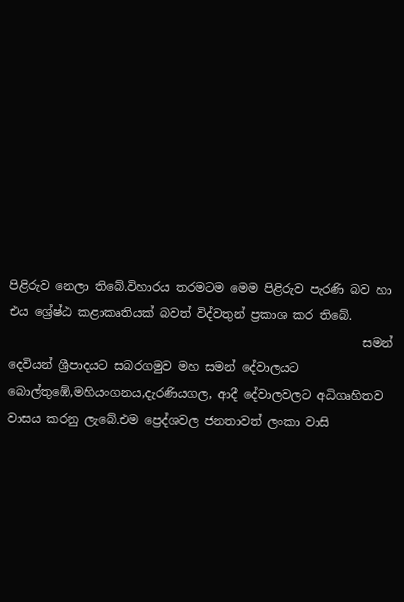පිළිරුව නෙලා තිබේ.විහාරය තරමටම මෙම පිළිරුව පැරණි බව හා එය ශ්‍රේෂ්ඨ කළාකෘතියක් බවත් විද්වතුන් ප්‍රකාශ කර තිබේ.
                                                           සමන් දෙවියන් ශ්‍රීපාදයට සබරගමුව මහ සමන් දේවාලයට බොල්තුඹේ,මහියංගනය,දැරණියගල, ආදී දේවාලවලට අධිගෘහිතව වාසය කරනු ලැබේ.එම ප්‍රෙද්ශවල ජනතාවත් ලංකා වාසි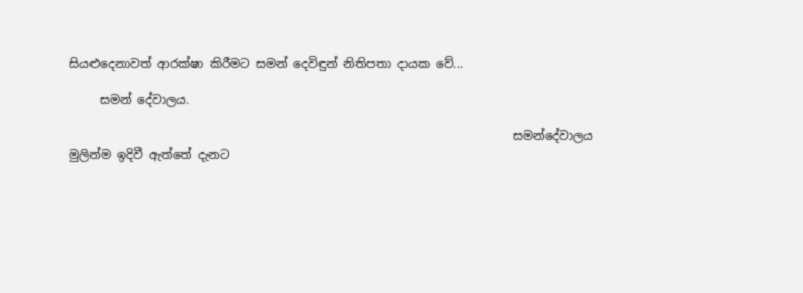සියළුදෙනාවත් ආරක්ෂා කිරීමට සමන් දෙවිඳුන් නිතිපතා දායක වේ...

     සමන් දේවාලය.

                                                                          සමන්දේවාලය මුලින්ම ඉදිවී ඇත්තේ දැනට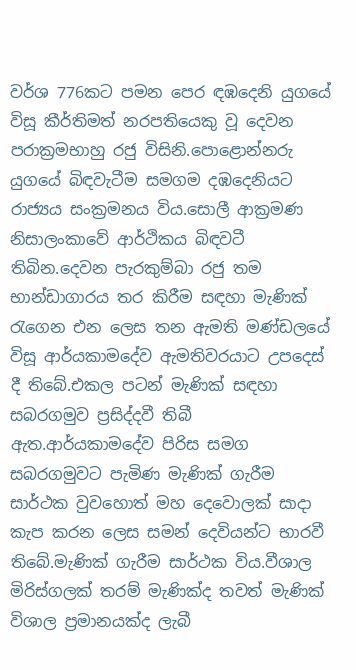වර්ශ 776කට පමන පෙර ඳඹදෙනි යුගයේ විසූ කීර්තිමත් නරපතියෙකු වූ දෙවන පරාක්‍රමභාහු රජු විසිනි.පොළොන්නරු යුගයේ බිඳවැටීම සමගම දඹදෙනියට රාජ්‍යය සංක්‍රමනය විය.සොලී ආක්‍රමණ නිසාලංකාවේ ආර්ථිකය බිඳවටී තිබින.දෙවන පැරකුම්බා රජු තම භාන්ඩාගාරය තර කිරීම සඳහා මැණික් රැගෙන එන ලෙස තන ඇමති මණ්ඩලයේ විසූ ආර්යකාමදේව ඇමතිවරයාට උපදෙස් දී තිබේ.එකල පටන් මැණික් සඳහා සබරගමුව ප්‍රසිද්දවී තිබී ඇත.ආර්යකාමදේව පිරිස සමග සබරගමුවට පැමිණ මැණික් ගැරීම සාර්ථක වුවහොත් මහ දෙවොලක් සාදා කැප කරන ලෙස සමන් දෙවියන්ට භාරවී තිබේ.මැණික් ගැරීම සාර්ථක විය.වීශාල මිරිස්ගලක් තරම් මැණික්ද තවත් මැණික් විශාල ප්‍රමානයක්ද ලැබී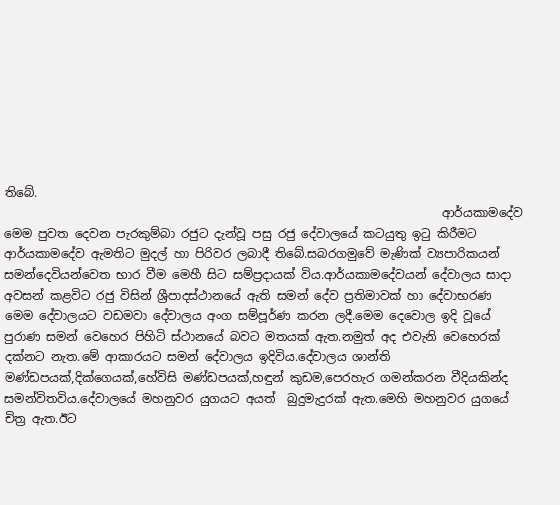තිබේ.
                                                                         ආර්යකාමදේව මෙම පුවත දෙවන පැරකුම්බා රජුට දැන්වූ පසු රජු දේවාලයේ කටයුතු ඉටු කිරීමට ආර්යකාමදේව ඇමතිට මුදල් හා පිරිවර ලබාදී තිබේ.සබරගමුවේ මැණික් ව්‍යපාරිකයන් සමන්දෙවියන්වෙත භාර වීම මෙහී සිට සම්ප්‍රදායක් විය.ආර්යකාමදේවයන් දේවාලය සාදා අවසන් කළවිට රජු විසින් ශ්‍රීපාදස්ථානයේ ඇති සමන් දේව ප්‍රතිමාවක් හා දේවාභරණ මෙම දේවාලයට වඩමවා දේවාලය අංග සම්පූර්ණ කරන ලදී.මෙම දෙවොල ඉදි වූයේ පුරාණ සමන් වෙහෙර පිහිටි ස්ථානයේ බවට මතයක් ඇත.නමුත් අද එවැනි වෙහෙරක් දක්නට නැත.මේ ආකාරයට සමන් දේවාලය ඉදිවිය.දේවාලය ශාන්ති මණ්ඩපයක්,දික්ගෙයක්,හේවිසි මණ්ඩපයක්,හඳුන් කුඩම,පෙරහැර ගමන්කරන වීදියකින්ද සමන්විතවිය.දේවාලයේ මහනුවර යුගයට අයත්  බුදුමැදුරක් ඇත.මෙහි මහනුවර යුගයේ චිත්‍ර ඇත.ඊට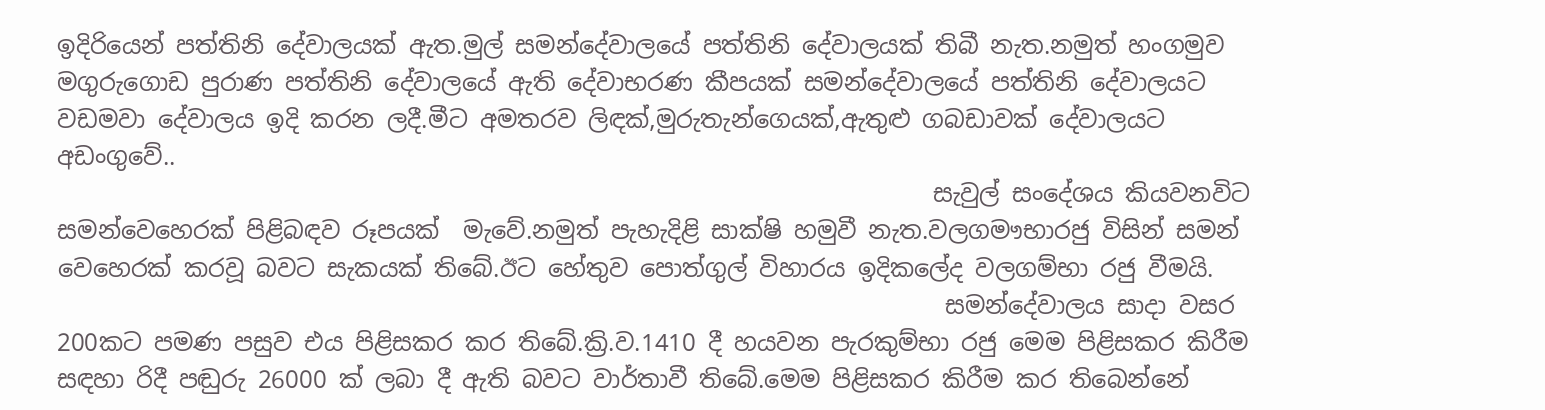ඉදිරියෙන් පත්තිනි දේවාලයක් ඇත.මුල් සමන්දේවාලයේ පත්තිනි දේවාලයක් තිබී නැත.නමුත් හංගමුව මගුරුගොඩ පුරාණ පත්තිනි දේවාලයේ ඇති දේවාභරණ කීපයක් සමන්දේවාලයේ පත්තිනි දේවාලයට වඩමවා දේවාලය ඉදි කරන ලදී.මීට අමතරව ලිඳක්,මුරුතැන්ගෙයක්,ඇතුළු ගබඩාවක් දේවාලයට අඩංගුවේ..
                                                                         සැවුල් සංදේශය කියවනවිට සමන්වෙහෙරක් පිළිබඳව රූපයක්  මැවේ.නමුත් පැහැදිළි සාක්ෂි හමුවී නැත.වලගමෟභාරජු විසින් සමන් වෙහෙරක් කරවූ බවට සැකයක් තිබේ.ඊට හේතුව පොත්ගුල් විහාරය ඉදිකලේද වලගම්භා රජු වීමයි.
                                                                          සමන්දේවාලය සාදා වසර 200කට පමණ පසුව එය පිළිසකර කර තිබේ.ක්‍රි.ව.1410 දී හයවන පැරකුම්භා රජු මෙම පිළිසකර කිරීම සඳහා රිදී පඬුරු 26000 ක් ලබා දී ඇති බවට වාර්තාවී තිබේ.මෙම පිළිසකර කිරීම කර තිබෙන්නේ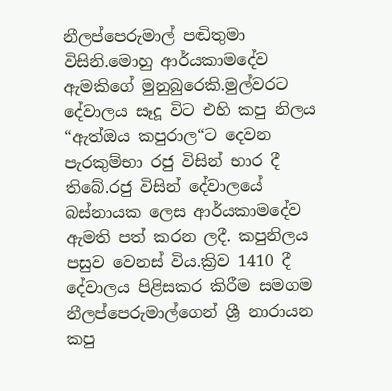නීලප්පෙරුමාල් පඬිතුමා විසිනි.මොහු ආර්යකාමදේව ඇමකිගේ මුනුබුරෙකි.මුල්වරට දේවාලය සෑදූ විට එහි කපු නිලය “ඇත්ඔය කපුරාල“ට දෙවන පැරකුම්භා රජු විසින් භාර දී තිබේ.රජු විසින් දේවාලයේ බස්නායක ලෙස ආර්යකාමදේව ඇමති පත් කරන ලදී. කපුනිලය පසුව වෙනස් විය.ක්‍රිව 1410 දී දේවාලය පිළිසකර කිරීම සමගම නීලප්පෙරුමාල්ගෙන් ශ්‍රී නාරායන කපු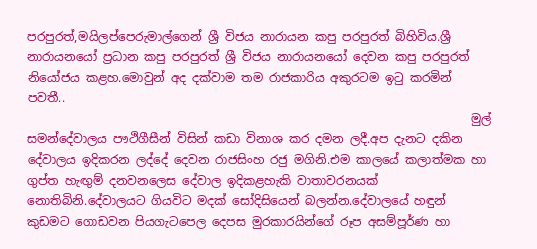පරපුරත්,මයිලප්පෙරුමාල්ගෙන් ශ්‍රී විජය නාරායන කපු පරපුරත් බිහිවිය.ශ්‍රී නාරායනයෝ ප්‍රධාන කපු පරපුරත් ශ්‍රී විජය නාරායනයෝ දෙවන කපු පරපුරත් නියෝජය කළහ.මොවුන් අද දක්වාම තම රාජකාරිය අකුරටම ඉටු කරමින් පවතී..
                                                                          මුල් සමන්දේවාලය පෟථිගීසීන් විසින් කඩා විනාශ කර දමන ලදී.අප දැනට දකින දේවාලය ඉදිකරන ලද්දේ දෙවන රාජසිංහ රජු මගිනි.එම කාලයේ කලාත්මක හා ගුප්ත හැඟුම් දනවනලෙස දේවාල ඉදිකළහැකි වාතාවරනයක් නොතිබිනි.දේවාලයට ගියවිට මදක් සෝදිසියෙන් බලන්න.දේවාලයේ හඳුන් කුඩමට ගොඩවන පියගැටපෙල දෙපස මුරකාරයින්ගේ රූප අසම්පූර්ණ හා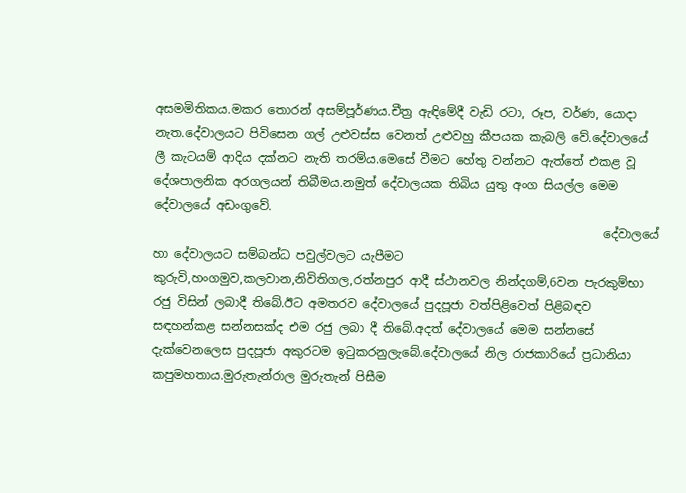අසමමිතිකය.මකර තොරන් අසම්පූර්ණය.චීත්‍ර ඇඳිමේදී වැඩි රටා, රූප, වර්ණ, යොදා නැත.දේවාලයට පිවිසෙන ගල් උළුවස්ස වෙනත් උළුවහු කීපයක කැබලි වේ.දේවාලයේ ලී කැටයම් ආදිය දක්නට නැති තරම්ය.මෙසේ වීමට හේතු වන්නට ඇත්තේ එකළ වූ දේශපාලනික අරගලයන් තිබීමය.නමුත් දේවාලයක තිබිය යුතු අංග සියල්ල මෙම දේවාලයේ අඩංගුවේ.
                                                                           දේවාලයේ හා දේවාලයට සම්බන්ධ පවුල්වලට යැපීමට කුරුවි,හංගමුව,කලවාන,නිවිතිගල,රත්නපුර ආදී ස්ථානවල නින්දගම්,6වන පැරකුම්භා රජු විසින් ලබාදී තිබේ.ඊට අමතරව දේවාලයේ පුදපූජා වත්පිළිවෙත් පිළිබඳව සඳහන්කළ සන්නසක්ද එම රජු ලබා දී තිබේ.අදත් දේවාලයේ මෙම සන්නසේ දැක්වෙනලෙස පුදපූජා අකුරටම ඉටුකරනුලැබේ.දේවාලයේ නිල රාජකාරියේ ප්‍රධානියා කපුමහතාය.මුරුතැන්රාල මුරුතැන් පිසීම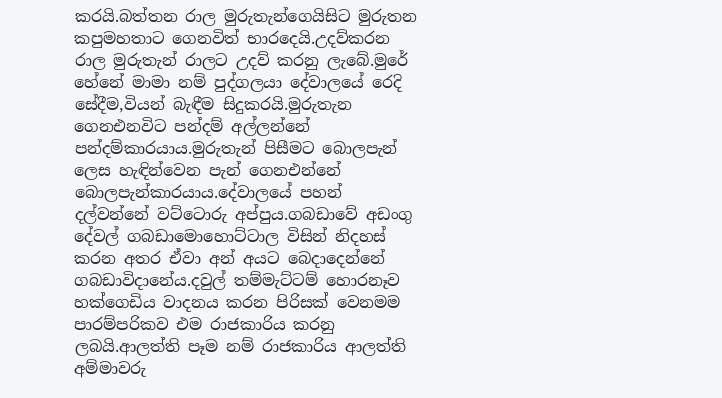කරයි.බත්තන රාල මුරුතැන්ගෙයිසිට මුරුතන කපුමහතාට ගෙනවිත් භාරදෙයි.උදව්කරන රාල මුරුතැන් රාලට උදව් කරනු ලැබේ.මුරේ හේනේ මාමා නම් පුද්ගලයා දේවාලයේ රෙදි සේදීම,වියන් බැඳීම සිදුකරයි.මුරුතැන ගෙනඑනවිට පන්දම් අල්ලන්නේ පන්දම්කාරයාය.මුරුතැන් පිසීමට බොලපැන් ලෙස හැඳින්වෙන පැන් ගෙනඑන්නේ බොලපැන්කාරයාය.දේවාලයේ පහන් දල්වන්නේ වට්ටොරු අප්පුය.ගබඩාවේ අඩංගු දේවල් ගබඩාමොහොට්ටාල විසින් නිදහස් කරන අතර ඒවා අන් අයට බෙදාදෙන්නේ ගබඩාවිදානේය.දවුල් තම්මැට්ටම් හොරනෑව හක්ගෙඩිය වාදනය කරන පිරිසක් වෙනමම පාරම්පරිකව එම රාජකාරිය කරනු ලබයි.ආලත්ති පෑම නම් රාජකාරිය ආලත්ති අම්මාවරු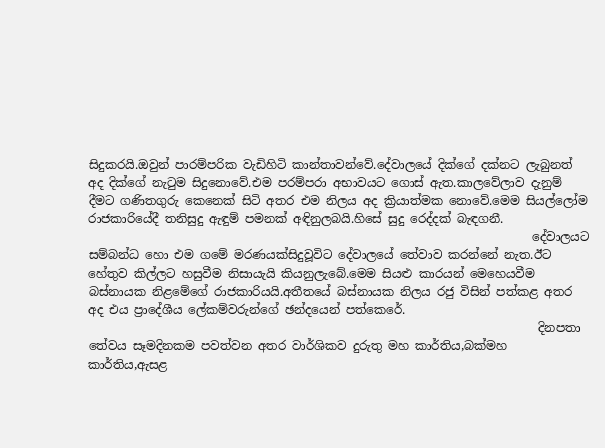සිදුකරයි.ඔවුන් පාරම්පරික වැඩිහිටි කාන්තාවන්වේ.දේවාලයේ දික්ගේ දක්නට ලැබුනත් අද දික්ගේ නැටුම සිදුනොවේ.එම පරම්පරා අභාවයට ගොස් ඇත.කාලවේලාව දැනුම් දීමට ගණිතගුරු කෙනෙක් සිටි අතර එම නිලය අද ක්‍රියාත්මක නොවේ.මෙම සියල්ලෝම රාජකාරියේදී තනිසුදු ඇඳුම් පමනක් අඳිනුලබයි.හිසේ සුදු රෙද්දක් බැඳගනී.
                                                                          දේවාලයට සම්බන්ධ හො එම ගමේ මරණයක්සිදුවූවිට දේවාලයේ තේවාව කරන්නේ නැත.ඊට හේතුව කිල්ලට හසුවීම නිසායැයි කියනුලැබේ.මෙම සියළු කාරයන් මෙහෙයවීම බස්නායක නිළමේගේ රාජකාරියයි.අතීතයේ බස්නායක නිලය රජු විසින් පත්කළ අතර අද එය ප්‍රාදේශීය ලේකම්වරුන්ගේ ඡන්දයෙන් පත්කෙරේ.
                                                                           දිනපතා තේවය සෑමදිනකම පවත්වන අතර වාර්ශිකව දුරුතු මහ කාර්තිය,බක්මහ කාර්තිය,ඇසළ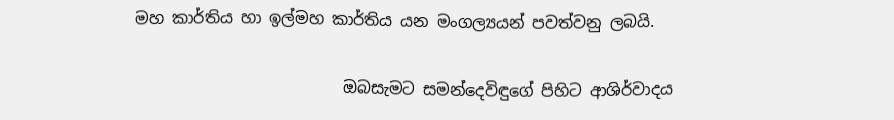මහ කාර්තිය හා ඉල්මහ කාර්තිය යන මංගල්‍යයන් පවත්වනු ලබයි.

                          ඔබසැමට සමන්දෙවිඳුගේ පිහිට ආශිර්වාදය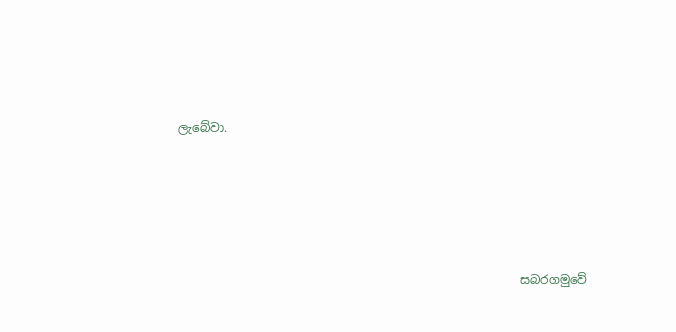ලැබේවා.






                                                         සබරගමුවේ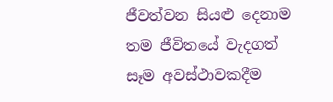ජීවත්වන සියළු දෙනාම තම ජීවිතයේ වැදගත් සෑම අවස්ථාවකදීම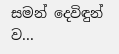සමන් දෙවිඳුන් ව...